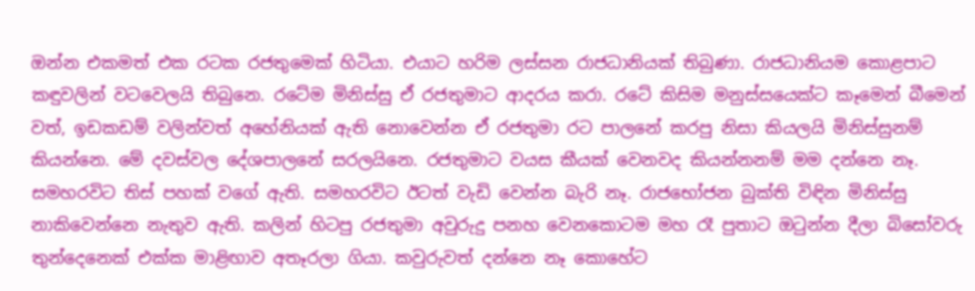ඔන්න එකමත් එක රටක රජතුමෙක් හිටියා. එයාට හරිම ලස්සන රාජධානියක් තිබුණා. රාජධානියම කොළපාට කඳුවලින් වටවෙලයි තිබුනෙ. රටේම මිනිස්සු ඒ රජතුමාට ආදරය කරා. රටේ කිසිම මනුස්සයෙක්ට කෑමෙන් බීමෙන් වත්, ඉඩකඩම් වලින්වත් අහේනියක් ඇති නොවෙන්න ඒ රජතුමා රට පාලනේ කරපු නිසා කියලයි මිනිස්සුනම් කියන්නෙ. මේ දවස්වල දේශපාලනේ සරලයිනෙ. රජතුමාට වයස කීයක් වෙනවද කියන්නනම් මම දන්නෙ නෑ. සමහරවිට තිස් පහක් වගේ ඇති. සමහරවිට ඊටත් වැඩි වෙන්න බැරි නෑ. රාජභෝජන බුක්ති විඳින මිනිස්සු නාකිවෙන්නෙ නැතුව ඇති. කලින් හිටපු රජතුමා අවුරුදු පනහ වෙනකොටම මහ රෑ පුතාට ඔටුන්න දීලා බිසෝවරු තුන්දෙනෙක් එක්ක මාළිඟාව අතෑරලා ගියා. කවුරුවත් දන්නෙ නෑ කොහේට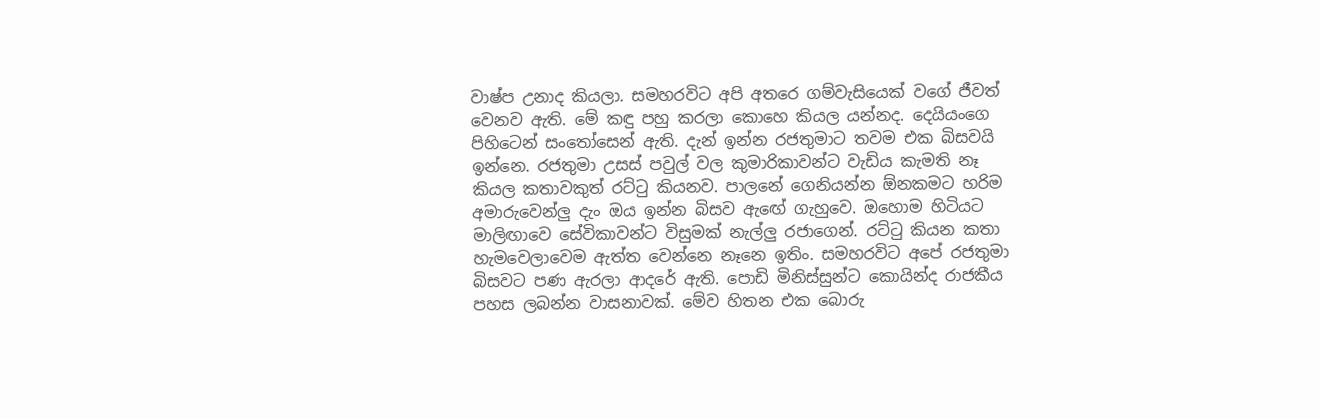වාෂ්ප උනාද කියලා. සමහරවිට අපි අතරෙ ගම්වැසියෙක් වගේ ජීවත් වෙනව ඇති. මේ කඳු පහු කරලා කොහෙ කියල යන්නද. දෙයියංගෙ පිහිටෙන් සංතෝසෙන් ඇති. දැන් ඉන්න රජතුමාට තවම එක බිසවයි ඉන්නෙ. රජතුමා උසස් පවුල් වල කුමාරිකාවන්ට වැඩිය කැමති නෑ කියල කතාවකුත් රට්ටු කියනව. පාලනේ ගෙනියන්න ඕනකමට හරිම අමාරුවෙන්ලු දැං ඔය ඉන්න බිසව ඇඟේ ගැහුවෙ. ඔහොම හිටියට මාලිඟාවෙ සේවිකාවන්ට විසුමක් නැල්ලු රජාගෙන්. රට්ටු කියන කතා හැමවෙලාවෙම ඇත්ත වෙන්නෙ නෑනෙ ඉතිං. සමහරවිට අපේ රජතුමා බිසවට පණ ඇරලා ආදරේ ඇති. පොඩි මිනිස්සුන්ට කොයින්ද රාජකීය පහස ලබන්න වාසනාවක්. මේව හිතන එක බොරු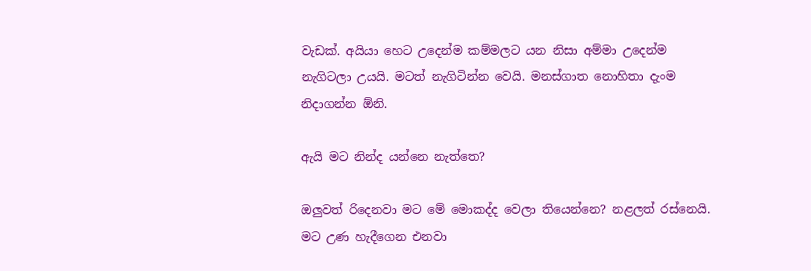වැඩක්. අයියා හෙට උදෙන්ම කම්මලට යන නිසා අම්මා උදෙන්ම නැගිටලා උයයි. මටත් නැගිටින්න වෙයි. මනස්ගාත නොහිතා දැංම නිදාගන්න ඕනි.

ඇයි මට නින්ද යන්නෙ නැත්තෙ?

ඔලුවත් රිදෙනවා මට මේ මොකද්ද වෙලා තියෙන්නෙ? නළලත් රස්නෙයි. මට උණ හැදීගෙන එනවා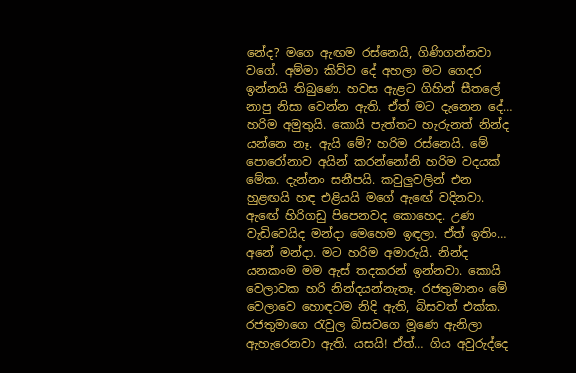නේද? මගෙ ඇඟම රස්නෙයි, ගිණිගන්නවා වගේ. අම්මා කිව්ව දේ අහලා මට ගෙදර ඉන්නයි තිබුණෙ. හවස ඇළට ගිහින් සීතලේ නාපු නිසා වෙන්න ඇති. ඒත් මට දැනෙන දේ… හරිම අමුතුයි. කොයි පැත්තට හැරුනත් නින්ද යන්නෙ නෑ. ඇයි මේ? හරිම රස්නෙයි. මේ පොරෝනාව අයින් කරන්නෝනි හරිම වදයක් මේක. දැන්නං සනීපයි. කවුලුවලින් එන හුළඟයි හඳ එළියයි මගේ ඇඟේ වදිනවා. ඇඟේ හිරිගඩු පිපෙනවද කොහෙද. උණ වැඩිවෙයිද මන්දා මෙහෙම ඉඳලා. ඒත් ඉතිං… අනේ මන්දා. මට හරිම අමාරුයි. නින්ද යනකංම මම ඇස් තදකරන් ඉන්නවා. කොයි වෙලාවක හරි නින්දයන්නැතෑ. රජතුමානං මේ වෙලාවෙ හොඳටම නිදි ඇති, බිසවත් එක්ක. රජතුමාගෙ රැවුල බිසවගෙ මූණෙ ඇනිලා ඇහැරෙනවා ඇති. යසයි! ඒත්… ගිය අවුරුද්දෙ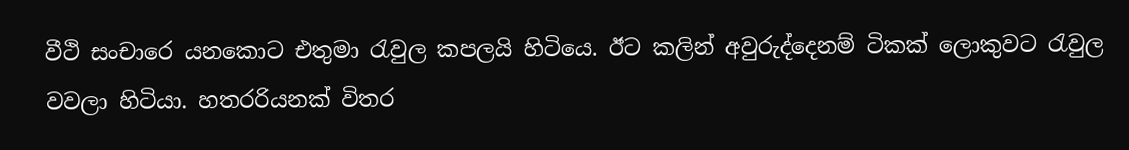වීථි සංචාරෙ යනකොට එතුමා රැවුල කපලයි හිටියෙ. ඊට කලින් අවුරුද්දෙනම් ටිකක් ලොකුවට රැවුල වවලා හිටියා. හතරරියනක් විතර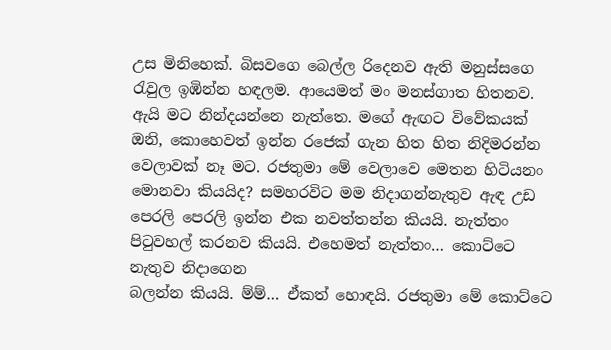උස මිනිහෙක්. බිසවගෙ බෙල්ල රිදෙනව ඇති මනුස්සගෙ රැවුල ඉඹින්න හඳලම. ආයෙමත් මං මනස්ගාත හිතනව. ඇයි මට නින්දයන්නෙ නැත්තෙ. මගේ ඇඟට විවේකයක් ඔනි, කොහෙවත් ඉන්න රජෙක් ගැන හිත හිත නිදිමරන්න වෙලාවක් නෑ මට. රජතුමා මේ වෙලාවෙ මෙතන හිටියනං මොනවා කියයිද? සමහරවිට මම නිදාගන්නැතුව ඇඳ උඩ පෙරලි පෙරලි ඉන්න එක නවත්තන්න කියයි. නැත්තං පිටුවහල් කරනව කියයි. එහෙමත් නැත්තං… කොට්ටෙ නැතුව නිදාගෙන
බලන්න කියයි. ම්ම්… ඒකත් හොඳයි. රජතුමා මේ කොට්ටෙ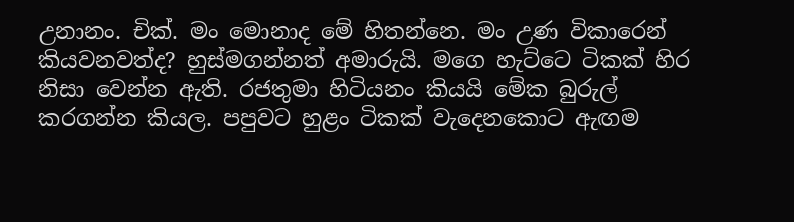උනානං. චික්. මං මොනාද මේ හිතන්නෙ. මං උණ විකාරෙන් කියවනවත්ද? හුස්මගන්නත් අමාරුයි. මගෙ හැට්ටෙ ටිකක් හිර නිසා වෙන්න ඇති. රජතුමා හිටියනං කියයි මේක බුරුල් කරගන්න කියල. පපුවට හුළං ටිකක් වැදෙනකොට ඇඟම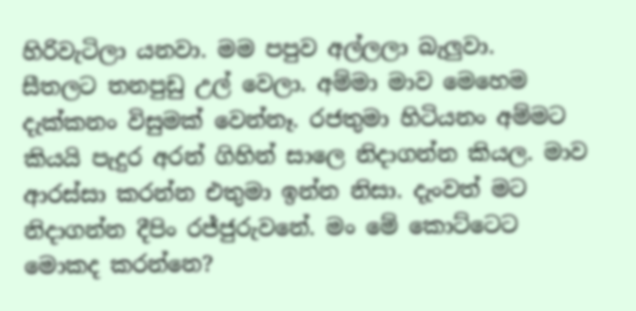හිරිවැටිලා යනවා. මම පපුව අල්ලලා බැලුවා.
සීතලට තනපුඩු උල් වෙලා. අම්මා මාව මෙහෙම දැක්කනං විසුමක් වෙන්නෑ. රජතුමා හිටියනං අම්මට කියයි පැදුර අරන් ගිහින් සාලෙ නිදාගන්න කියල. මාව ආරස්සා කරන්න එතුමා ඉන්න නිසා. දැංවත් මට නිදාගන්න දීපිං රජ්ජුරුවනේ. මං මේ කොට්ටෙට මොකද කරන්නෙ?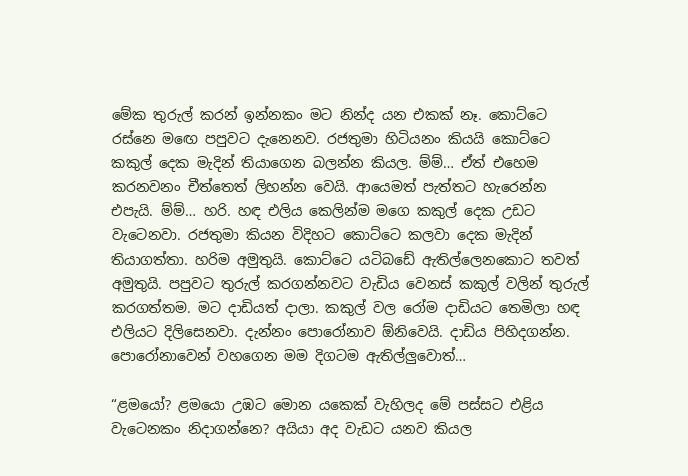මේක තුරුල් කරන් ඉන්නකං මට නින්ද යන එකක් නෑ. කොට්ටෙ රස්නෙ මඟෙ පපුවට දැනෙනව. රජතුමා හිටියනං කියයි කොට්ටෙ කකුල් දෙක මැදින් තියාගෙන බලන්න කියල. ම්ම්… ඒත් එහෙම කරනවනං චීත්තෙත් ලිහන්න වෙයි. ආයෙමත් පැත්තට හැරෙන්න එපැයි. ම්ම්… හරි. හඳ එලිය කෙලින්ම මගෙ කකුල් දෙක උඩට වැටෙනවා. රජතුමා කියන විදිහට කොට්ටෙ කලවා දෙක මැදින් තියාගත්තා. හරිම අමුතුයි. කොට්ටෙ යටිබඩේ ඇතිල්ලෙනකොට තවත් අමුතුයි. පපුවට තුරුල් කරගන්නවට වැඩිය වෙනස් කකුල් වලින් තුරුල් කරගත්තම. මට දාඩියත් දාලා. කකුල් වල රෝම දාඩියට තෙමිලා හඳ එලියට දිලිසෙනවා. දැන්නං පොරෝනාව ඕනිවෙයි. දාඩිය පිහිදගන්න. පොරෝනාවෙන් වහගෙන මම දිගටම ඇතිල්ලුවොත්…

“ළමයෝ? ළමයො උඹට මොන යකෙක් වැහිලද මේ පස්සට එළිය වැටෙනකං නිදාගන්නෙ? අයියා අද වැඩට යනව කියල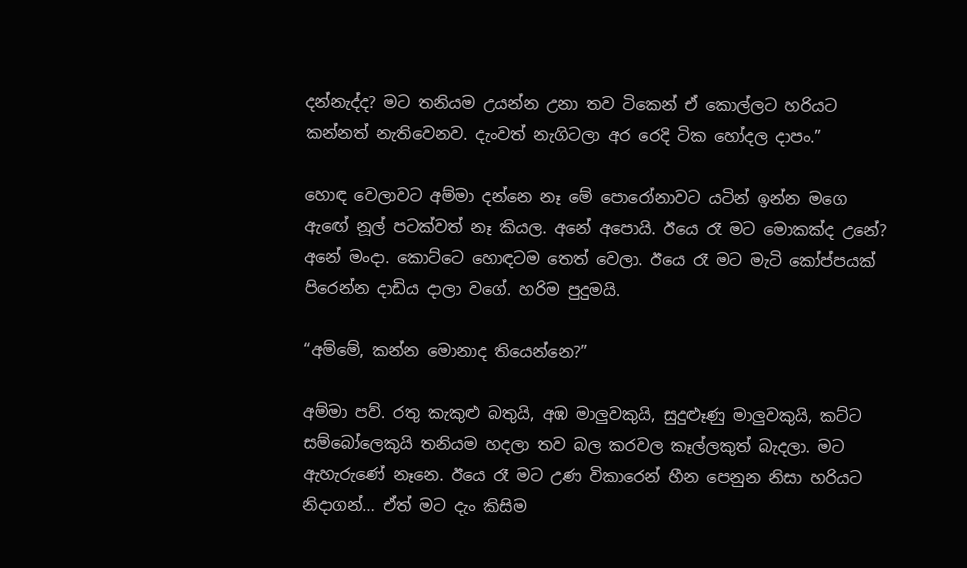දන්නැද්ද? මට තනියම උයන්න උනා තව ටිකෙන් ඒ කොල්ලට හරියට කන්නත් නැතිවෙනව. දැංවත් නැගිටලා අර රෙදි ටික හෝදල දාපං.”

හොඳ වෙලාවට අම්මා දන්නෙ නෑ මේ පොරෝනාවට යටින් ඉන්න මගෙ ඇඟේ නූල් පටක්වත් නෑ කියල. අනේ අපොයි. ඊයෙ රෑ මට මොකක්ද උනේ? අනේ මංදා. කොට්ටෙ හොඳටම තෙත් වෙලා. ඊයෙ රෑ මට මැටි කෝප්පයක් පිරෙන්න දාඩිය දාලා වගේ. හරිම පුදුමයි.

“අම්මේ, කන්න මොනාද තියෙන්නෙ?”

අම්මා පව්. රතු කැකුළු බතුයි, අඹ මාලුවකුයි, සුදුළූණු මාලුවකුයි, කට්ට සම්බෝලෙකුයි තනියම හදලා තව බල කරවල කෑල්ලකුත් බැදලා. මට ඇහැරුණේ නෑනෙ. ඊයෙ රෑ මට උණ විකාරෙන් හීන පෙනුන නිසා හරියට නිදාගන්… ඒත් මට දැං කිසිම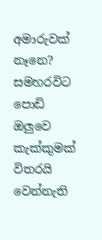අමාරුවක් නෑනෙ? සමහරවිට පොඩි ඔලුවෙ කැක්කුමක් විතරයි වෙන්නැති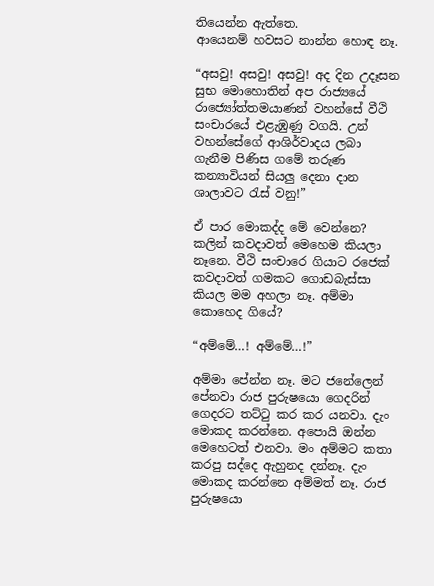තියෙන්න ඇත්තෙ.
ආයෙනම් හවසට නාන්න හොඳ නෑ.

“අසවු! අසවු! අසවු! අද දින උදෑසන සුභ මොහොතින් අප රාජ්‍යයේ රාජ්‍යෝත්තමයාණන් වහන්සේ වීථි සංචාරයේ එළැඹුණු වගයි. උන් වහන්සේගේ ආශිර්වාදය ලබා ගැනීම පිණිස ගමේ තරුණ කන්‍යාවියන් සියලු දෙනා දාන ශාලාවට රැස් වනු!”

ඒ පාර මොකද්ද මේ වෙන්නෙ? කලින් කවදාවත් මෙහෙම කියලා නෑනෙ. වීථි සංචාරෙ ගියාට රජෙක් කවදාවත් ගමකට ගොඩබැස්සා කියල මම අහලා නෑ. අම්මා කොහෙද ගියේ?

“අම්මේ…! අම්මේ…!”

අම්මා පේන්න නෑ. මට ජනේලෙන් පේනවා රාජ පුරුෂයො ගෙදරින් ගෙදරට තට්ටු කර කර යනවා. දැං මොකද කරන්නෙ. අපොයි ඔන්න මෙහෙටත් එනවා. මං අම්මට කතා කරපු සද්දෙ ඇහුනද දන්නෑ. දැං මොකද කරන්නෙ අම්මත් නෑ. රාජ පුරුෂයො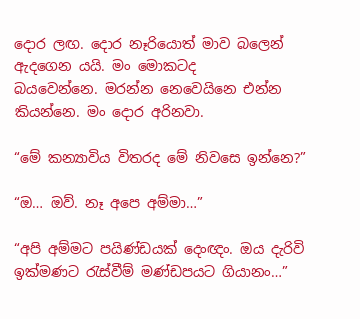දොර ලඟ. දොර නෑරියොත් මාව බලෙන් ඇදගෙන යයි. මං මොකටද
බයවෙන්නෙ. මරන්න නෙවෙයිනෙ එන්න කියන්නෙ. මං දොර අරිනවා.

“මේ කන්‍යාවිය විතරද මේ නිවසෙ ඉන්නෙ?”

“ඔ… ඔව්. නෑ අපෙ අම්මා…”

“අපි අම්මට පයිණ්ඩයක් දෙංඥං. ඔය දැරිවි ඉක්මණට රැස්වීම් මණ්ඩපයට ගියානං…”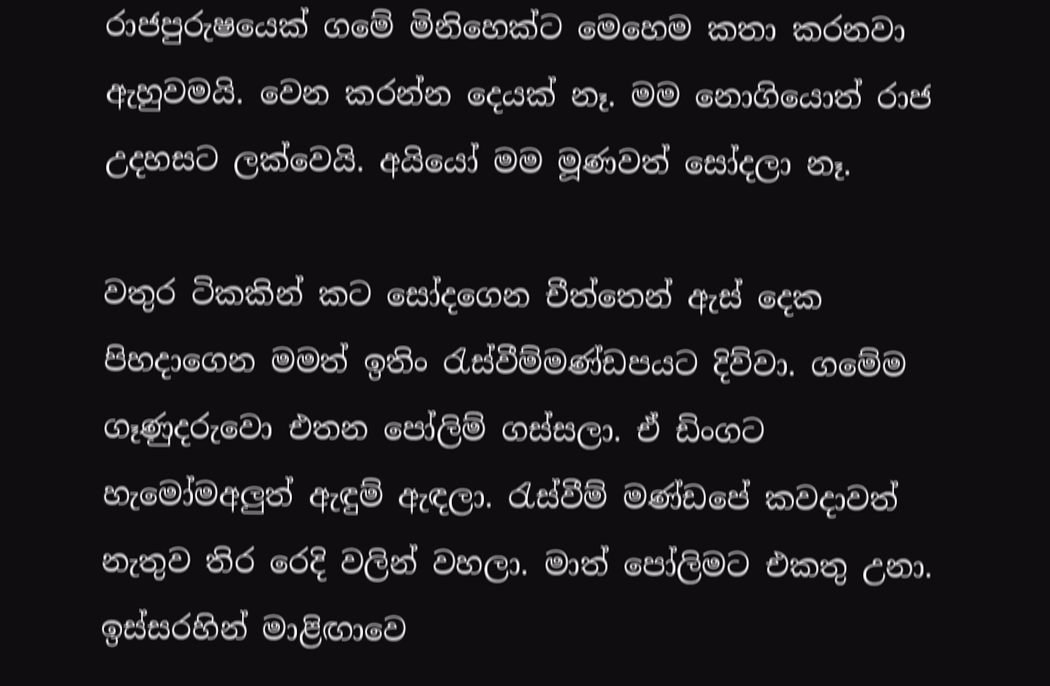රාජපුරුෂයෙක් ගමේ මිනිහෙක්ට මෙහෙම කතා කරනවා ඇහුවමයි. වෙන කරන්න දෙයක් නෑ. මම නොගියොත් රාජ උදහසට ලක්වෙයි. අයියෝ මම මූණවත් සෝදලා නෑ.

වතුර ටිකකින් කට සෝදගෙන චීත්තෙන් ඇස් දෙක පිහදාගෙන මමත් ඉතිං රැස්වීම්මණ්ඩපයට දිව්වා. ගමේම ගෑණුදරුවො එතන පෝලිම් ගස්සලා. ඒ ඩිංගට හැමෝමඅලුත් ඇඳුම් ඇඳලා. රැස්වීම් මණ්ඩපේ කවදාවත් නැතුව තිර රෙදි වලින් වහලා. මාත් පෝලිමට එකතු උනා. ඉස්සරහින් මාළිඟාවෙ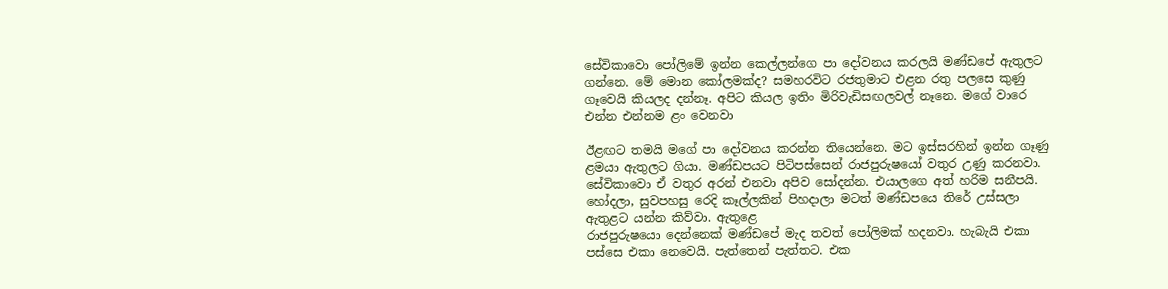සේවිකාවො පෝලිමේ ඉන්න කෙල්ලන්ගෙ පා දෝවනය කරලයි මණ්ඩපේ ඇතුලට ගන්නෙ. මේ මොන කෝලමක්ද? සමහරවිට රජතුමාට එළන රතු පලසෙ කුණු ගෑවෙයි කියලද දන්නෑ. අපිට කියල ඉතිං මිරිවැඩිසඟලවල් නෑනෙ. මගේ වාරෙ එන්න එන්නම ළං වෙනවා

ඊළඟට තමයි මගේ පා දෝවනය කරන්න තියෙන්නෙ. මට ඉස්සරහින් ඉන්න ගෑණු ළමයා ඇතුලට ගියා. මණ්ඩපයට පිටිපස්සෙන් රාජපුරුෂයෝ වතුර උණු කරනවා. සේවිකාවො ඒ වතුර අරන් එනවා අපිව සෝදන්න. එයාලගෙ අත් හරිම සනීපයි. හෝදලා, සුවපහසු රෙදි කෑල්ලකින් පිහදාලා මටත් මණ්ඩපයෙ තිරේ උස්සලා ඇතුළට යන්න කිව්වා. ඇතුළෙ
රාජපුරුෂයො දෙන්නෙක් මණ්ඩපේ මැද තවත් පෝලිමක් හදනවා. හැබැයි එකා පස්සෙ එකා නෙවෙයි. පැත්තෙන් පැත්තට. එක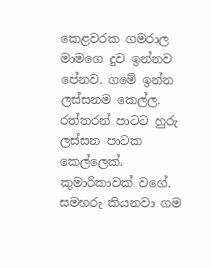කෙළවරක ගමරාල මාමගෙ දුව ඉන්නව පේනව. ගමේ ඉන්න ලස්සනම කෙල්ල. රත්තරන් පාටට හුරු ලස්සන පාටක කෙල්ලෙක්. කුමාරිකාවක් වගේ. සමහරු කියනවා ගම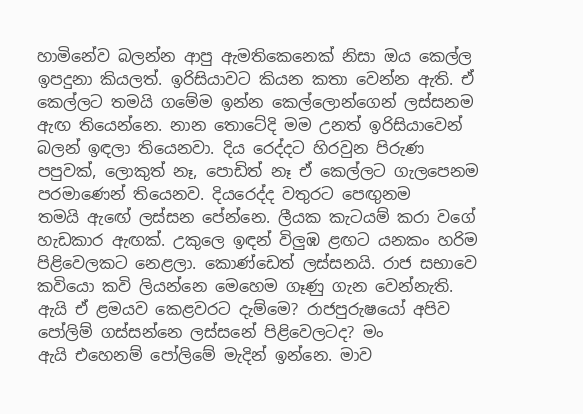හාමිනේව බලන්න ආපු ඇමතිකෙනෙක් නිසා ඔය කෙල්ල ඉපදුනා කියලත්. ඉරිසියාවට කියන කතා වෙන්න ඇති. ඒ කෙල්ලට තමයි ගමේම ඉන්න කෙල්ලොන්ගෙන් ලස්සනම ඇඟ තියෙන්නෙ. නාන තොටේදි මම උනත් ඉරිසියාවෙන් බලන් ඉඳලා තියෙනවා. දිය රෙද්දට හිරවුන පිරුණ පපුවක්, ලොකුත් නෑ, පොඩිත් නෑ ඒ කෙල්ලට ගැලපෙනම පරමාණෙන් තියෙනව. දියරෙද්ද වතුරට පෙඟුනම
තමයි ඇඟේ ලස්සන පේන්නෙ. ලීයක කැටයම් කරා වගේ හැඩකාර ඇඟක්. උකුලෙ ඉඳන් විලුඹ ළඟට යනකං හරිම පිළිවෙලකට නෙළලා. කොණ්ඩෙත් ලස්සනයි. රාජ සභාවෙ කවියො කවි ලියන්නෙ මෙහෙම ගෑණු ගැන වෙන්නැති. ඇයි ඒ ළමයව කෙළවරට දැම්මෙ? රාජපුරුෂයෝ අපිව පෝලිම් ගස්සන්නෙ ලස්සනේ පිළිවෙලටද? මං
ඇයි එහෙනම් පෝලිමේ මැදින් ඉන්නෙ. මාව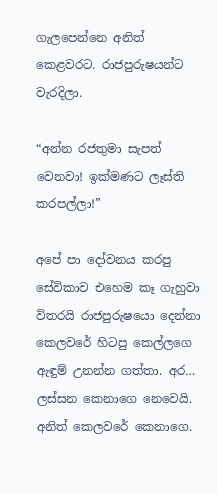ගැලපෙන්නෙ අනිත් කෙළවරට. රාජපුරුෂයන්ට වැරදිලා.

“අන්න රජතුමා සැපත් වෙනවා! ඉක්මණට ලෑස්ති කරපල්ලා!”

අපේ පා දෝවනය කරපු සේවිකාව එහෙම කෑ ගැහුවා විතරයි රාජපුරුෂයො දෙන්නා කෙලවරේ හිටපු කෙල්ලගෙ ඇඳුම් උනන්න ගත්තා. අර… ලස්සන කෙනාගෙ නෙවෙයි. අනිත් කෙලවරේ කෙනාගෙ.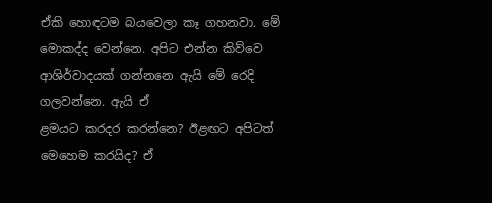ඒකි හොඳටම බයවෙලා කෑ ගහනවා. මේ මොකද්ද වෙන්නෙ. අපිට එන්න කිව්වෙ ආශිර්වාදයක් ගන්නනෙ ඇයි මේ රෙදි ගලවන්නෙ. ඇයි ඒ
ළමයට කරදර කරන්නෙ? ඊළඟට අපිටත් මෙහෙම කරයිද? ඒ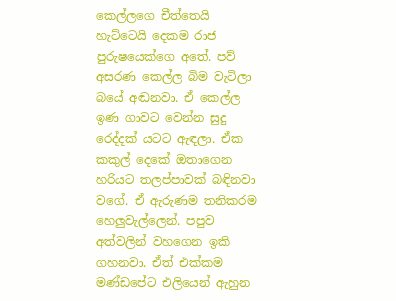කෙල්ලගෙ චීත්තෙයි හැට්ටෙයි දෙකම රාජ පුරුෂයෙක්ගෙ අතේ. පව් අසරණ කෙල්ල බිම වැටිලා බයේ අඬනවා. ඒ කෙල්ල ඉණ ගාවට වෙන්න සුදු රෙද්දක් යටට ඇඳලා. ඒක කකුල් දෙකේ ඔතාගෙන හරියට තලප්පාවක් බඳිනවා වගේ. ඒ ඇරුණම තනිකරම හෙලුවැල්ලෙන්. පපුව අත්වලින් වහගෙන ඉකි ගහනවා. ඒත් එක්කම මණ්ඩපේට එලියෙන් ඇහුන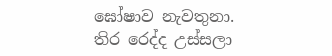ඝෝෂාව නැවතුනා. තිර රෙද්ද උස්සලා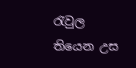රැවුල තියෙන උස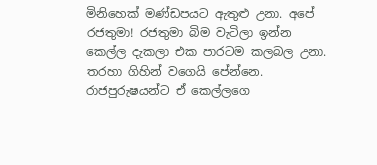මිනිහෙක් මණ්ඩපයට ඇතුළු උනා. අපේ රජතුමා! රජතුමා බිම වැටිලා ඉන්න කෙල්ල දැකලා එක පාරටම කලබල උනා. තරහා ගිහින් වගෙයි පේන්නෙ. රාජපුරුෂයන්ට ඒ කෙල්ලගෙ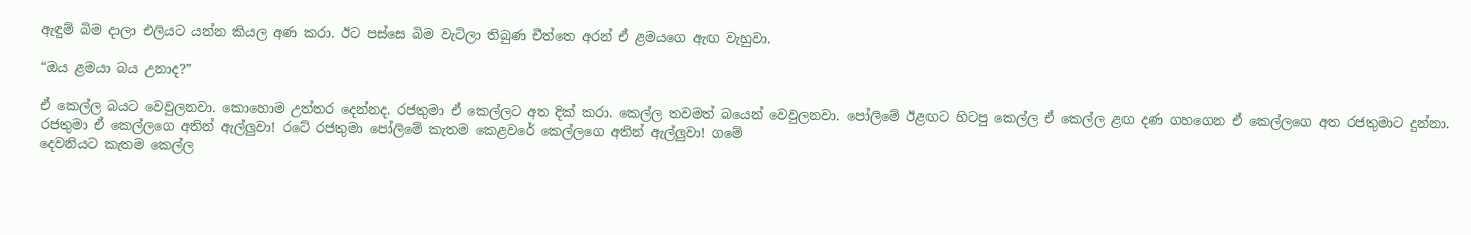ඇඳුම් බිම දාලා එලියට යන්න කියල අණ කරා. ඊට පස්සෙ බිම වැටිලා තිබුණ චීත්තෙ අරන් ඒ ළමයගෙ ඇඟ වැහුවා.

“ඔය ළමයා බය උනාද?”

ඒ කෙල්ල බයට වෙවුලනවා. කොහොම උත්තර දෙන්නද. රජතුමා ඒ කෙල්ලට අත දික් කරා. කෙල්ල තවමත් බයෙන් වෙවුලනවා. පෝලිමේ ඊළඟට හිටපු කෙල්ල ඒ කෙල්ල ළඟ දණ ගහගෙන ඒ කෙල්ලගෙ අත රජතුමාට දුන්නා. රජතුමා ඒ කෙල්ලගෙ අතින් ඇල්ලුවා! රටේ රජතුමා පෝලිමේ කැතම කෙළවරේ කෙල්ලගෙ අතින් ඇල්ලුවා! ගමේ
දෙවනියට කැතම කෙල්ල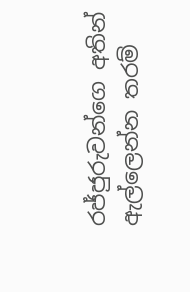රජ්ජුරුවන්ගෙ අතින් ඇල්ලෙන්න තරම්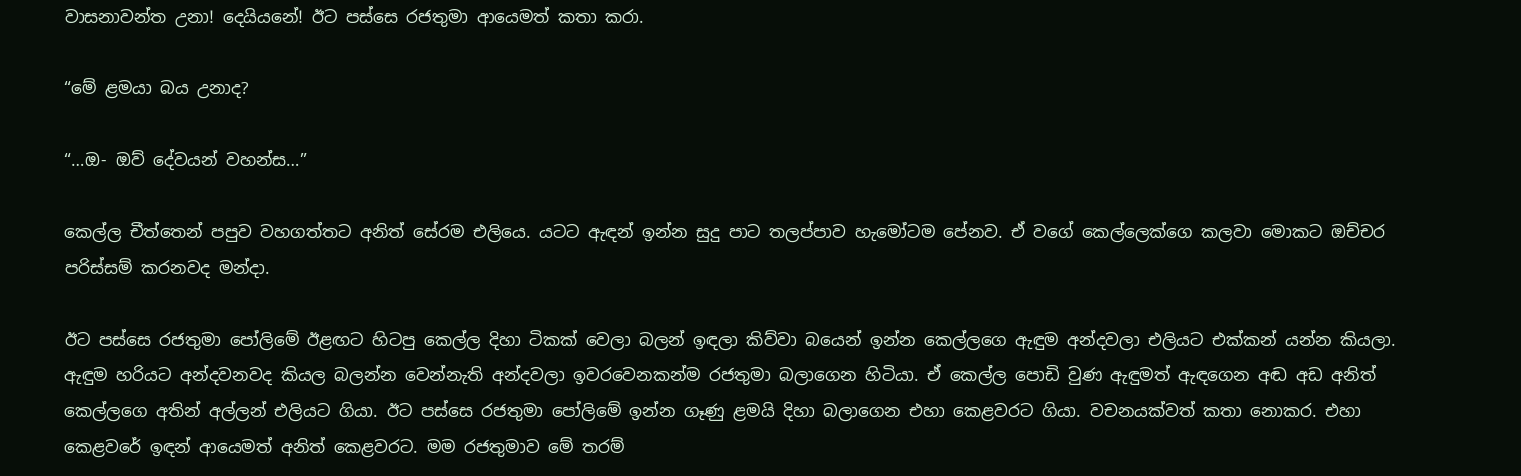වාසනාවන්ත උනා! දෙයියනේ! ඊට පස්සෙ රජතුමා ආයෙමත් කතා කරා.

“මේ ළමයා බය උනාද?

“…ඔ- ඔව් දේවයන් වහන්ස…”

කෙල්ල චීත්තෙන් පපුව වහගත්තට අනිත් සේරම එලියෙ. යටට ඇඳන් ඉන්න සුදු පාට තලප්පාව හැමෝටම පේනව. ඒ වගේ කෙල්ලෙක්ගෙ කලවා මොකට ඔච්චර පරිස්සම් කරනවද මන්දා.

ඊට පස්සෙ රජතුමා පෝලිමේ ඊළඟට හිටපු කෙල්ල දිහා ටිකක් වෙලා බලන් ඉඳලා කිව්වා බයෙන් ඉන්න කෙල්ලගෙ ඇඳුම අන්දවලා එලියට එක්කන් යන්න කියලා. ඇඳුම හරියට අන්දවනවද කියල බලන්න වෙන්නැති අන්දවලා ඉවරවෙනකන්ම රජතුමා බලාගෙන හිටියා. ඒ කෙල්ල පොඩි වුණ ඇඳුමත් ඇඳගෙන අඬ අඩ අනිත් කෙල්ලගෙ අතින් අල්ලන් එලියට ගියා. ඊට පස්සෙ රජතුමා පෝලිමේ ඉන්න ගෑණු ළමයි දිහා බලාගෙන එහා කෙළවරට ගියා. වචනයක්වත් කතා නොකර. එහා කෙළවරේ ඉඳන් ආයෙමත් අනිත් කෙළවරට. මම රජතුමාව මේ තරම්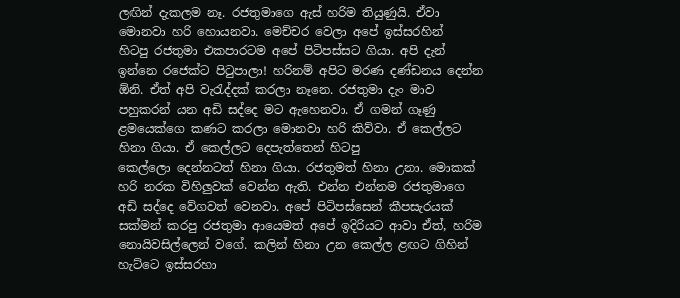ලඟින් දැකලම නෑ. රජතුමාගෙ ඇස් හරිම තියුණුයි. ඒවා මොනවා හරි හොයනවා. මෙච්චර වෙලා අපේ ඉස්සරහින්
හිටපු රජතුමා එකපාරටම අපේ පිටිපස්සට ගියා. අපි දැන් ඉන්නෙ රජෙක්ට පිටුපාලා! හරිනම් අපිට මරණ දණ්ඩනය දෙන්න ඕනි. ඒත් අපි වැරැද්දක් කරලා නෑනෙ. රජතුමා දැං මාව පහුකරන් යන අඩි සද්දෙ මට ඇහෙනවා. ඒ ගමන් ගෑණු ළමයෙක්ගෙ කණට කරලා මොනවා හරි කිව්වා. ඒ කෙල්ලට හිනා ගියා. ඒ කෙල්ලට දෙපැත්තෙන් හිටපු
කෙල්ලො දෙන්නටත් හිනා ගියා. රජතුමත් හිනා උනා. මොකක් හරි නරක විහිලුවක් වෙන්න ඇති. එන්න එන්නම රජතුමාගෙ අඩි සද්දෙ වේගවත් වෙනවා. අපේ පිටිපස්සෙන් කීපසැරයක් සක්මන් කරපු රජතුමා ආයෙමත් අපේ ඉදිරියට ආවා ඒත්, හරිම නොයිවසිල්ලෙන් වගේ. කලින් හිනා උන කෙල්ල ළඟට ගිහින් හැට්ටෙ ඉස්සරහා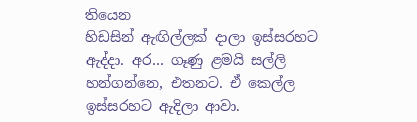තියෙන
හිඩසින් ඇඟිල්ලක් දාලා ඉස්සරහට ඇද්දා. අර… ගෑණු ළමයි සල්ලි හන්ගන්නෙ, එතනට. ඒ කෙල්ල ඉස්සරහට ඇදිලා ආවා.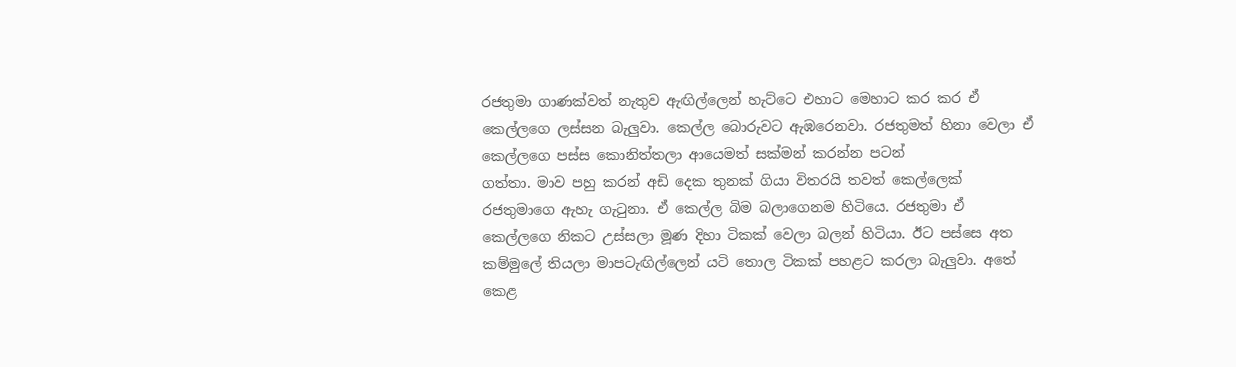රජතුමා ගාණක්වත් නැතුව ඇඟිල්ලෙන් හැට්ටෙ එහාට මෙහාට කර කර ඒ කෙල්ලගෙ ලස්සන බැලුවා. කෙල්ල බොරුවට ඇඹරෙනවා. රජතුමත් හිනා වෙලා ඒ කෙල්ලගෙ පස්ස කොනිත්තලා ආයෙමත් සක්මන් කරන්න පටන්
ගත්තා. මාව පහු කරන් අඩි දෙක තුනක් ගියා විතරයි තවත් කෙල්ලෙක් රජතුමාගෙ ඇහැ ගැටුනා. ඒ කෙල්ල බිම බලාගෙනම හිටියෙ. රජතුමා ඒ කෙල්ලගෙ නිකට උස්සලා මූණ දිහා ටිකක් වෙලා බලන් හිටියා. ඊට පස්සෙ අත කම්මුලේ තියලා මාපටැඟිල්ලෙන් යටි තොල ටිකක් පහළට කරලා බැලුවා. අතේ කෙළ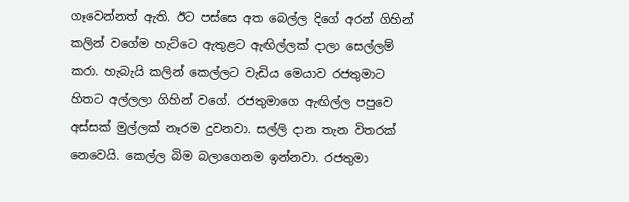ගෑවෙන්නත් ඇති. ඊට පස්සෙ අත බෙල්ල දිගේ අරන් ගිහින් කලින් වගේම හැට්ටෙ ඇතුළට ඇඟිල්ලක් දාලා සෙල්ලම් කරා. හැබැයි කලින් කෙල්ලට වැඩිය මෙයාව රජතුමාට හිතට අල්ලලා ගිහින් වගේ. රජතුමාගෙ ඇඟිල්ල පපුවෙ අස්සක් මුල්ලක් නෑරම දුවනවා. සල්ලි දාන තැන විතරක් නෙවෙයි. කෙල්ල බිම බලාගෙනම ඉන්නවා. රජතුමා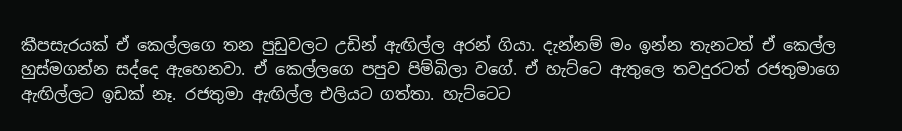කීපසැරයක් ඒ කෙල්ලගෙ තන පුඩුවලට උඩින් ඇඟිල්ල අරන් ගියා. දැන්නම් මං ඉන්න තැනටත් ඒ කෙල්ල හුස්මගන්න සද්දෙ ඇහෙනවා. ඒ කෙල්ලගෙ පපුව පිම්බිලා වගේ. ඒ හැට්ටෙ ඇතුලෙ තවදුරටත් රජතුමාගෙ ඇඟිල්ලට ඉඩක් නෑ. රජතුමා ඇඟිල්ල එලියට ගත්තා. හැට්ටෙට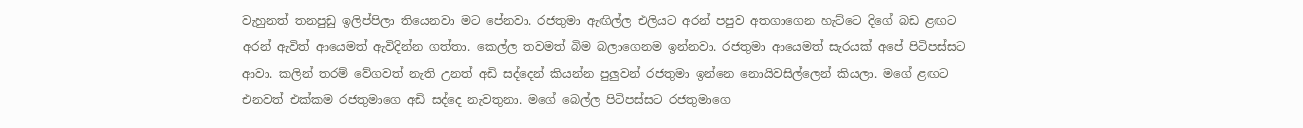වැහුනත් තනපුඩු ඉලිප්පිලා තියෙනවා මට පේනවා. රජතුමා ඇඟිල්ල එලියට අරන් පපුව අතගාගෙන හැට්ටෙ දිගේ බඩ ළඟට අරන් ඇවිත් ආයෙමත් ඇවිදින්න ගත්තා. කෙල්ල තවමත් බිම බලාගෙනම ඉන්නවා. රජතුමා ආයෙමත් සැරයක් අපේ පිටිපස්සට ආවා. කලින් තරම් වේගවත් නැති උනත් අඩි සද්දෙන් කියන්න පුලුවන් රජතුමා ඉන්නෙ නොයිවසිල්ලෙන් කියලා. මගේ ළඟට එනවත් එක්කම රජතුමාගෙ අඩි සද්දෙ නැවතුනා. මගේ බෙල්ල පිටිපස්සට රජතුමාගෙ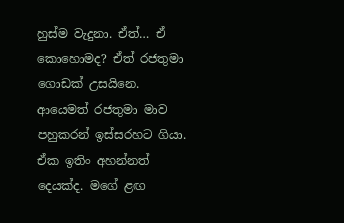හුස්ම වැදුනා. ඒත්… ඒ කොහොමද? ඒත් රජතුමා ගොඩක් උසයිනෙ. ආයෙමත් රජතුමා මාව පහුකරන් ඉස්සරහට ගියා. ඒක ඉතිං අහන්නත් දෙයක්ද. මගේ ළඟ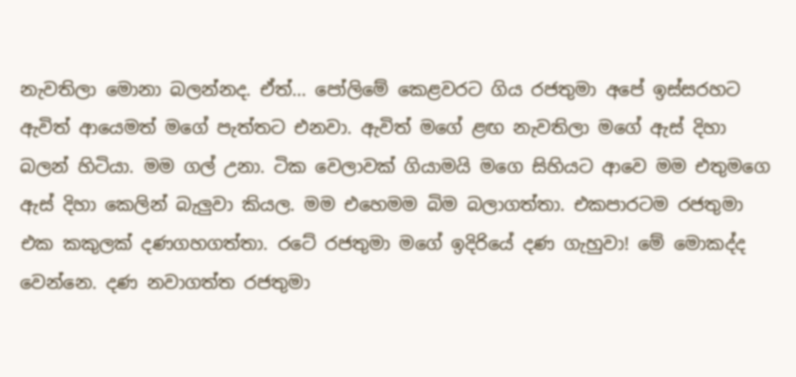නැවතිලා මොනා බලන්නද. ඒත්… පෝලිමේ කෙළවරට ගිය රජතුමා අපේ ඉස්සරහට ඇවිත් ආයෙමත් මගේ පැත්තට එනවා. ඇවිත් මගේ ළඟ නැවතිලා මගේ ඇස් දිහා බලන් හිටියා. මම ගල් උනා. ටික වෙලාවක් ගියාමයි මගෙ සිහියට ආවෙ මම එතුමගෙ ඇස් දිහා කෙලින් බැලුවා කියල. මම එහෙමම බිම බලාගත්‍තා. එකපාරටම රජතුමා එක කකුලක් දණගහගත්තා. රටේ රජතුමා මගේ ඉදිරියේ දණ ගැහුවා! මේ මොකද්ද වෙන්නෙ. දණ නවාගත්ත රජතුමා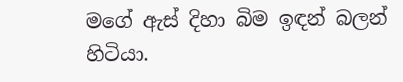මගේ ඇස් දිහා බිම ඉඳන් බලන් හිටියා.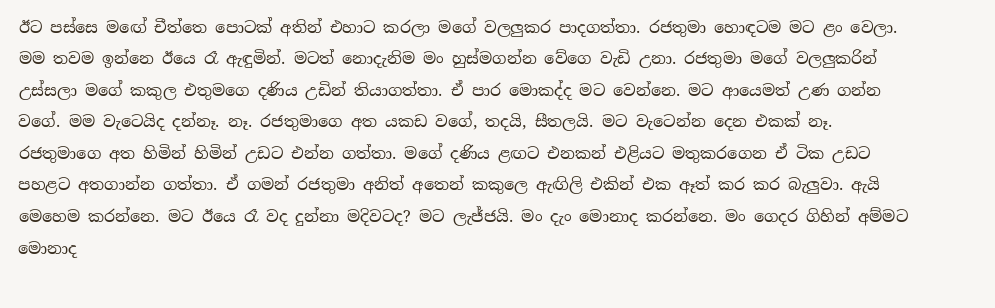ඊට පස්සෙ මඟේ චීත්තෙ පොටක් අතින් එහාට කරලා මගේ වලලුකර පාදගත්තා. රජතුමා හොඳටම මට ළං වෙලා. මම තවම ඉන්නෙ ඊයෙ රෑ ඇඳුමින්. මටත් නොදැනිම මං හුස්මගන්න වේගෙ වැඩි උනා. රජතුමා මගේ වලලුකරින් උස්සලා මගේ කකුල එතුමගෙ දණිය උඩින් තියාගත්තා. ඒ පාර මොකද්ද මට වෙන්නෙ. මට ආයෙමත් උණ ගන්න වගේ. මම වැටෙයිද දන්නෑ. නෑ. රජතුමාගෙ අත යකඩ වගේ, තදයි, සීතලයි. මට වැටෙන්න දෙන එකක් නෑ. රජතුමාගෙ අත හිමින් හිමින් උඩට එන්න ගත්තා. මගේ දණිය ළඟට එනකන් එළියට මතුකරගෙන ඒ ටික උඩට පහළට අතගාන්න ගත්තා. ඒ ගමන් රජතුමා අනිත් අතෙන් කකුලෙ ඇඟිලි එකින් එක ඈත් කර කර බැලුවා. ඇයි මෙහෙම කරන්නෙ. මට ඊයෙ රෑ වද දුන්නා මදිවටද? මට ලැජ්ජයි. මං දැං මොනාද කරන්නෙ. මං ගෙදර ගිහින් අම්මට මොනාද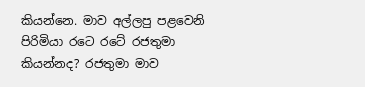කියන්නෙ. මාව අල්ලපු පළවෙනි පිරිමියා රටෙ රටේ රජතුමා කියන්නද? රජතුමා මාව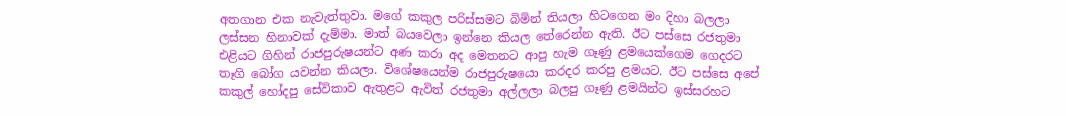අතගාන එක නැවැත්තුවා. මගේ කකුල පරිස්සමට බිමින් තියලා හිටගෙන මං දිහා බලලා ලස්සන හිනාවක් දැම්මා. මාත් බයවෙලා ඉන්නෙ කියල තේරෙන්න ඇති. ඊට පස්සෙ රජතුමා එළියට ගිහින් රාජපුරුෂයන්ට අණ කරා අද මෙතනට ආපු හැම ගෑණු ළමයෙක්ගෙම ගෙදරට තෑගි බෝග යවන්න කියලා. විශේෂයෙන්ම රාජපුරුෂයො කරදර කරපු ළමයට. ඊට පස්සෙ අපේ කකුල් හෝදපු සේවිකාව ඇතුළට ඇවිත් රජතුමා අල්ලලා බලපු ගෑණු ළමයින්ට ඉස්සරහට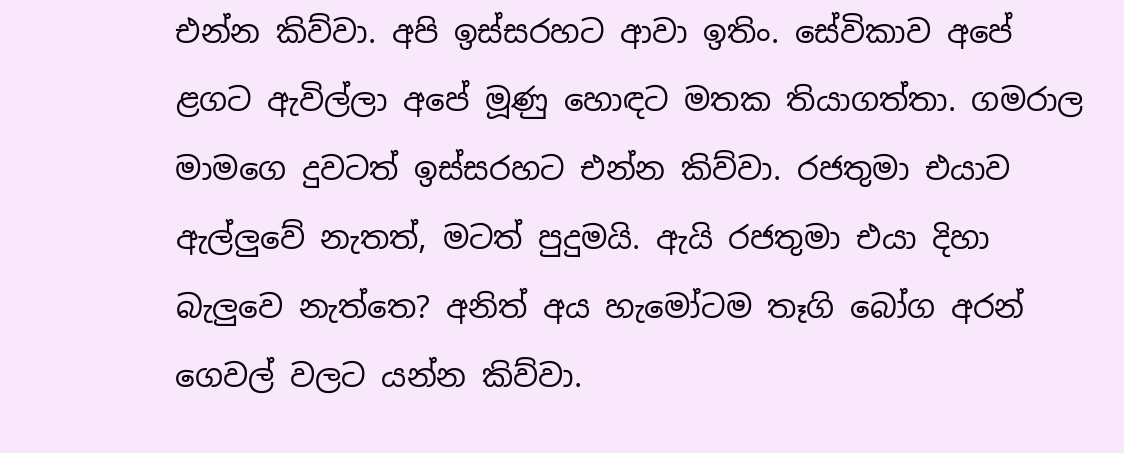එන්න කිව්වා. අපි ඉස්සරහට ආවා ඉතිං. සේවිකාව අපේ ළගට ඇවිල්ලා අපේ මූණු හොඳට මතක තියාගත්තා. ගමරාල මාමගෙ දුවටත් ඉස්සරහට එන්න කිව්වා. රජතුමා එයාව ඇල්ලුවේ නැතත්, මටත් පුදුමයි. ඇයි රජතුමා එයා දිහා බැලුවෙ නැත්තෙ? අනිත් අය හැමෝටම තෑගි බෝග අරන් ගෙවල් වලට යන්න කිව්වා.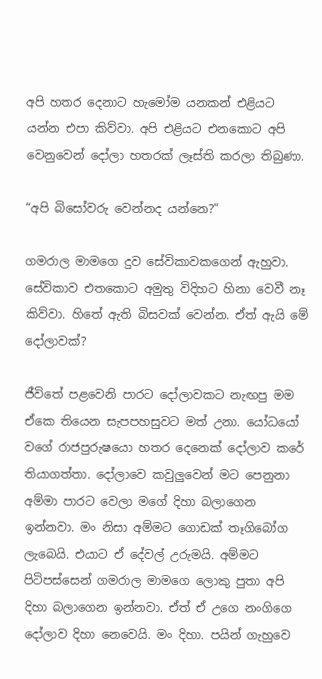අපි හතර දෙනාට හැමෝම යනකන් එළියට යන්න එපා කිව්වා. අපි එළියට එනකොට අපි වෙනුවෙන් දෝලා හතරක් ලෑස්ති කරලා තිබුණා.

“අපි බිසෝවරු වෙන්නද යන්නෙ?”

ගමරාල මාමගෙ දුව සේවිකාවකගෙන් ඇහුවා. සේවිකාව එතකොට අමුතු විදිහට හිනා වෙවී නෑ කිව්වා. හිතේ ඇති බිසවක් වෙන්න. ඒත් ඇයි මේ දෝලාවක්?

ජීවිතේ පළවෙනි පාරට දෝලාවකට නැඟපු මම ඒකෙ තියෙන සැපපහසුවට මත් උනා. යෝධයෝ වගේ රාජපුරුෂයො හතර දෙනෙක් දෝලාව කරේ තියාගත්තා. දෝලාවෙ කවුලුවෙන් මට පෙනුනා අම්මා පාරට වෙලා මගේ දිහා බලාගෙන ඉන්නවා. මං නිසා අම්මට ගොඩක් තෑගිබෝග ලැබෙයි. එයාට ඒ දේවල් උරුමයි. අම්මට පිටිපස්සෙන් ගමරාල මාමගෙ ලොකු පුතා අපි දිහා බලාගෙන ඉන්නවා. ඒත් ඒ උගෙ නංගිගෙ දෝලාව දිහා නෙවෙයි. මං දිහා. පයින් ගැහුවෙ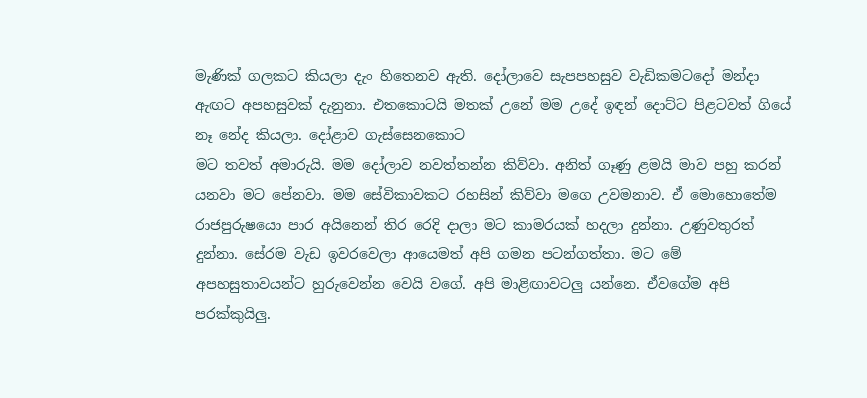මැණික් ගලකට කියලා දැං හිතෙනව ඇති. දෝලාවෙ සැපපහසුව වැඩිකමටදෝ මන්දා ඇඟට අපහසුවක් දැනුනා. එතකොටයි මතක් උනේ මම උදේ ඉඳන් දොට්ට පිළටවත් ගියේ නෑ නේද කියලා. දෝළාව ගැස්සෙනකොට
මට තවත් අමාරුයි. මම දෝලාව නවත්තන්න කිව්වා. අනිත් ගෑණු ළමයි මාව පහු කරන් යනවා මට පේනවා. මම සේවිකාවකට රහසින් කිව්වා මගෙ උවමනාව. ඒ මොහොතේම රාජපුරුෂයො පාර අයිනෙන් තිර රෙදි දාලා මට කාමරයක් හදලා දුන්නා. උණුවතුරත් දුන්නා. සේරම වැඩ ඉවරවෙලා ආයෙමත් අපි ගමන පටන්ගත්තා. මට මේ
අපහසුතාවයන්ට හුරුවෙන්න වෙයි වගේ. අපි මාළිඟාවටලු යන්නෙ. ඒවගේම අපි පරක්කුයිලු.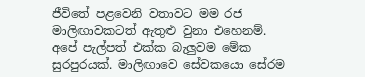ජීවිතේ පළවෙනි වතාවට මම රජ මාලිඟාවකටත් ඇතුළු වුනා එහෙනම්. අපේ පැල්පත් එක්ක බැලුවම මේක සුරපුරයක්. මාලිඟාවෙ සේවකයො සේරම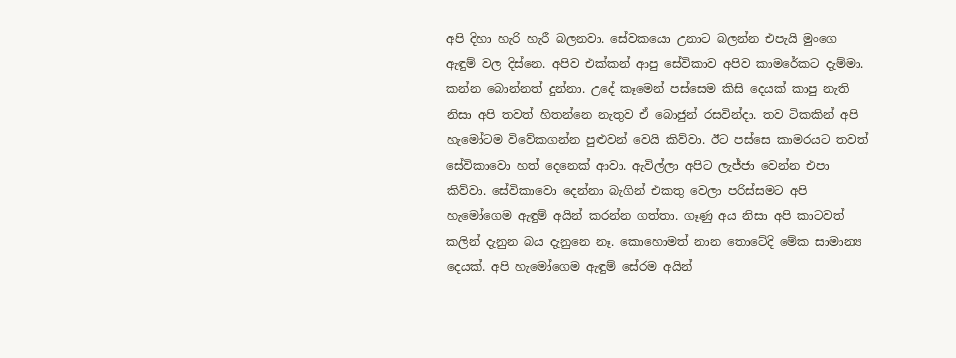අපි දිහා හැරි හැරී බලනවා. සේවකයො උනාට බලන්න එපැයි මුංගෙ ඇඳුම් වල දිස්නෙ. අපිව එක්කන් ආපු සේවිකාව අපිව කාමරේකට දැම්මා. කන්න බොන්නත් දුන්නා. උදේ කෑමෙන් පස්සෙම කිසි දෙයක් කාපු නැති නිසා අපි තවත් හිතන්නෙ නැතුව ඒ බොජුන් රසවින්දා. තව ටිකකින් අපි හැමෝටම විවේකගන්න පුළුවන් වෙයි කිව්වා. ඊට පස්සෙ කාමරයට තවත් සේවිකාවො හත් දෙනෙක් ආවා. ඇවිල්ලා අපිට ලැජ්ජා වෙන්න එපා කිව්වා. සේවිකාවො දෙන්නා බැගින් එකතු වෙලා පරිස්සමට අපි හැමෝගෙම ඇඳුම් අයින් කරන්න ගත්තා. ගෑණු අය නිසා අපි කාටවත් කලින් දැනුන බය දැනුනෙ නෑ. කොහොමත් නාන තොටේදි මේක සාමාන්‍ය දෙයක්. අපි හැමෝගෙම ඇඳුම් සේරම අයින්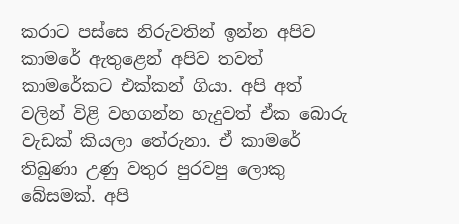කරාට පස්සෙ නිරුවතින් ඉන්න අපිව කාමරේ ඇතුළෙන් අපිව තවත් කාමරේකට එක්කන් ගියා. අපි අත් වලින් විළි වහගන්න හැදුවත් ඒක බොරු වැඩක් කියලා තේරුනා. ඒ කාමරේ තිබුණා උණු වතුර පුරවපු ලොකු බේසමක්. අපි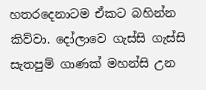හතරදෙනාටම ඒකට බහින්න කිව්වා. දෝලාවෙ ගැස්සි ගැස්සි සැතපුම් ගාණක් මහන්සි උන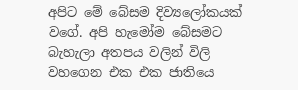අපිට මේ බේසම දිව්‍යලෝකයක් වගේ. අපි හැමෝම බේසමට බැහැලා අතපය වලින් විලි වහගෙන එක එක ජාතියෙ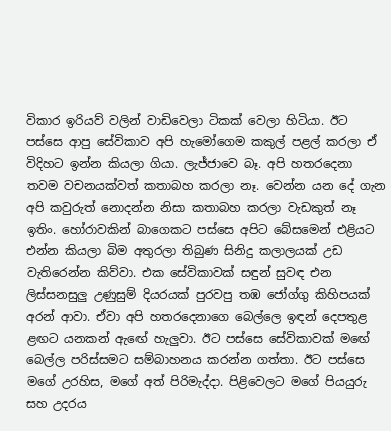විකාර ඉරියව් වලින් වාඩිවෙලා ටිකක් වෙලා හිටියා. ඊට පස්සෙ ආපු සේවිකාව අපි හැමෝගෙම කකුල් පළල් කරලා ඒ විදිහට ඉන්න කියලා ගියා. ලැජ්ජාවෙ බෑ. අපි හතරදෙනා තවම වචනයක්වත් කතාබහ කරලා නෑ. වෙන්න යන දේ ගැන අපි කවුරුත් නොදන්න නිසා කතාබහ කරලා වැඩකුත් නෑ ඉතිං. හෝරාවකින් බාගෙකට පස්සෙ අපිට බේසමෙන් එළියට එන්න කියලා බිම අතුරලා තිබුණ සිනිදු කලාලයක් උඩ වැතිරෙන්න කිව්වා. එක සේවිකාවක් සඳුන් සුවඳ එන ලිස්සනසුලු උණුසුම් දියරයක් පුරවපු තඹ ජෝග්ගු කිහිපයක් අරන් ආවා. ඒවා අපි හතරදෙනාගෙ බෙල්ලෙ ඉඳන් දෙපතුළ ළඟට යනකන් ඇඟේ හැලුවා. ඊට පස්සෙ සේවිකාවක් මඟේ බෙල්ල පරිස්සමට සම්බාහනය කරන්න ගත්තා. ඊට පස්සෙ මගේ උරහිස, මගේ අත් පිරිමැද්දා. පිළිවෙලට මගේ පියයුරු සහ උදරය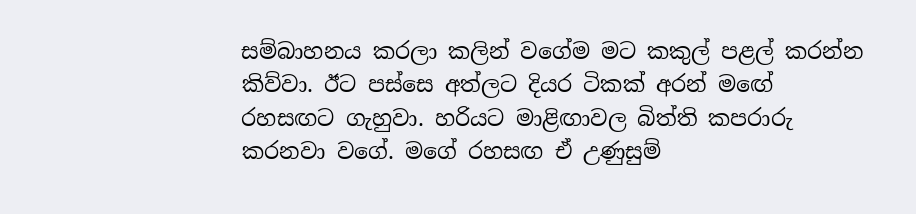සම්බාහනය කරලා කලින් වගේම මට කකුල් පළල් කරන්න කිව්වා. ඊට පස්සෙ අත්ලට දියර ටිකක් අරන් මඟේ රහසඟට ගැහුවා. හරියට මාළිඟාවල බිත්ති කපරාරු කරනවා වගේ. මගේ රහසඟ ඒ උණුසුම්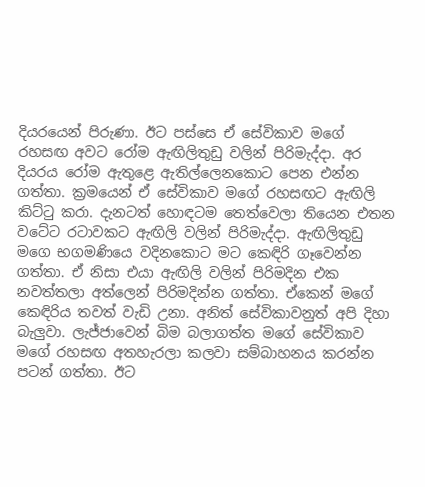දියරයෙන් පිරුණා. ඊට පස්සෙ ඒ සේවිකාව මගේ රහසඟ අවට රෝම ඇඟිලිතුඩු වලින් පිරිමැද්දා. අර දියරය රෝම ඇතුළෙ ඇතිල්ලෙනකොට පෙන එන්න ගත්තා. ක්‍රමයෙන් ඒ සේවිකාව මගේ රහසඟට ඇඟිලි කිට්ටු කරා. දැනටත් හොඳටම තෙත්වෙලා තියෙන එතන වටේට රටාවකට ඇඟිලි වලින් පිරිමැද්දා. ඇඟිලිතුඩු මගෙ භගමණියෙ වදිනකොට මට කෙඳිරි ගෑවෙන්න ගත්තා. ඒ නිසා එයා ඇඟිලි වලින් පිරිමදින එක නවත්තලා අත්ලෙන් පිරිමදින්න ගත්තා. ඒකෙන් මගේ කෙඳිරිය තවත් වැඩි උනා. අනිත් සේවිකාවනුත් අපි දිහා බැලුවා. ලැජ්ජාවෙන් බිම බලාගත්ත මගේ සේවිකාව මගේ රහසඟ අතහැරලා කලවා සම්බාහනය කරන්න පටන් ගත්තා. ඊට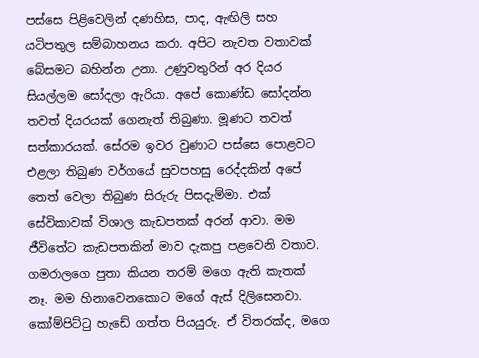පස්සෙ පිළිවෙලින් දණහිස, පාද, ඇඟිලි සහ යටිපතුල සම්බාහනය කරා. අපිට නැවත වතාවක් බේසමට බහින්න උනා. උණුවතුරින් අර දියර සියල්ලම සෝදලා ඇරියා. අපේ කොණ්ඩ සෝදන්න තවත් දියරයක් ගෙනැත් තිබුණා. මූණට තවත් සත්කාරයක්. සේරම ඉවර වුණාට පස්සෙ පොළවට එළලා තිබුණ වර්ගයේ සුවපහසු රෙද්දකින් අපේ තෙත් වෙලා තිබුණ සිරුරු පිසදැම්මා. එක් සේවිකාවක් විශාල කැඩපතක් අරන් ආවා. මම ජීවිතේට කැඩපතකින් මාව දැකපු පළවෙනි වතාව. ගමරාලගෙ පුතා කියන තරම් මගෙ ඇති කැතක් නෑ. මම හිනාවෙනකොට මගේ ඇස් දිලිසෙනවා. කෝම්පිට්ටු හැඩේ ගත්ත පියයුරු. ඒ විතරක්ද, මගෙ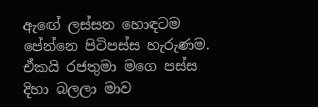ඇඟේ ලස්සන හොඳටම පේන්නෙ පිටිපස්ස හැරුණම. ඒකයි රජතුමා මගෙ පස්ස දිහා බලලා මාව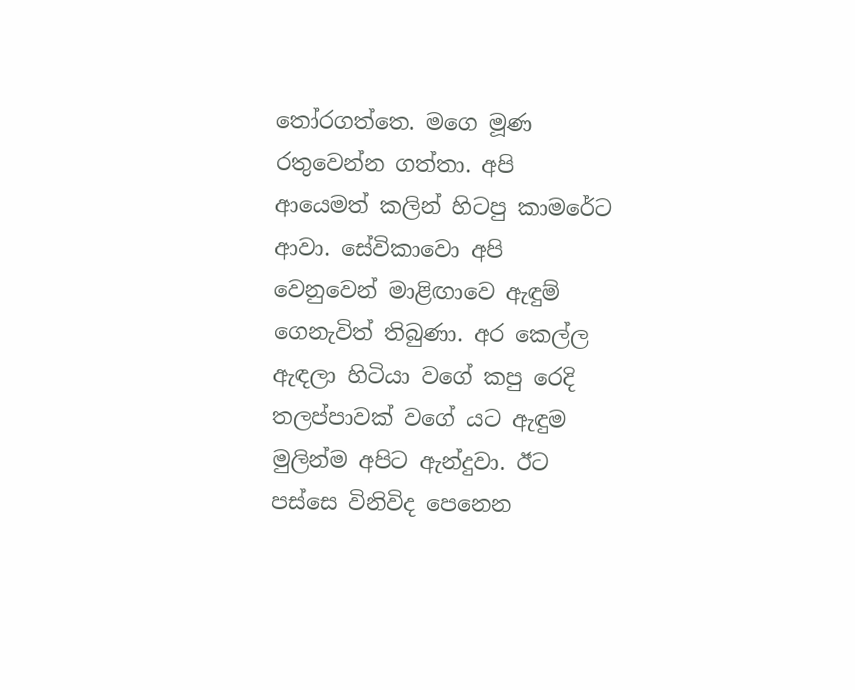තෝරගත්තෙ. මගෙ මූණ රතුවෙන්න ගත්තා. අපි ආයෙමත් කලින් හිටපු කාමරේට ආවා. සේවිකාවො අපි වෙනුවෙන් මාළිඟාවෙ ඇඳුම් ගෙනැවිත් තිබුණා. අර කෙල්ල ඇඳලා හිටියා වගේ කපු රෙදි තලප්පාවක් වගේ යට ඇඳුම මුලින්ම අපිට ඇන්දුවා. ඊට පස්සෙ විනිවිද පෙනෙන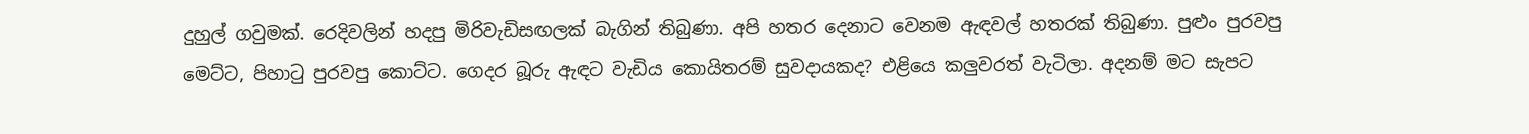දුහුල් ගවුමක්. රෙදිවලින් හදපු මිරිවැඩිසඟලක් බැගින් තිබුණා. අපි හතර දෙනාට වෙනම ඇඳවල් හතරක් තිබුණා. පුළුං පුරවපු මෙට්ට, පිහාටු පුරවපු කොට්ට. ගෙදර බූරු ඇඳට වැඩිය කොයිතරම් සුවදායකද? එළියෙ කලුවරත් වැටිලා. අදනම් මට සැපට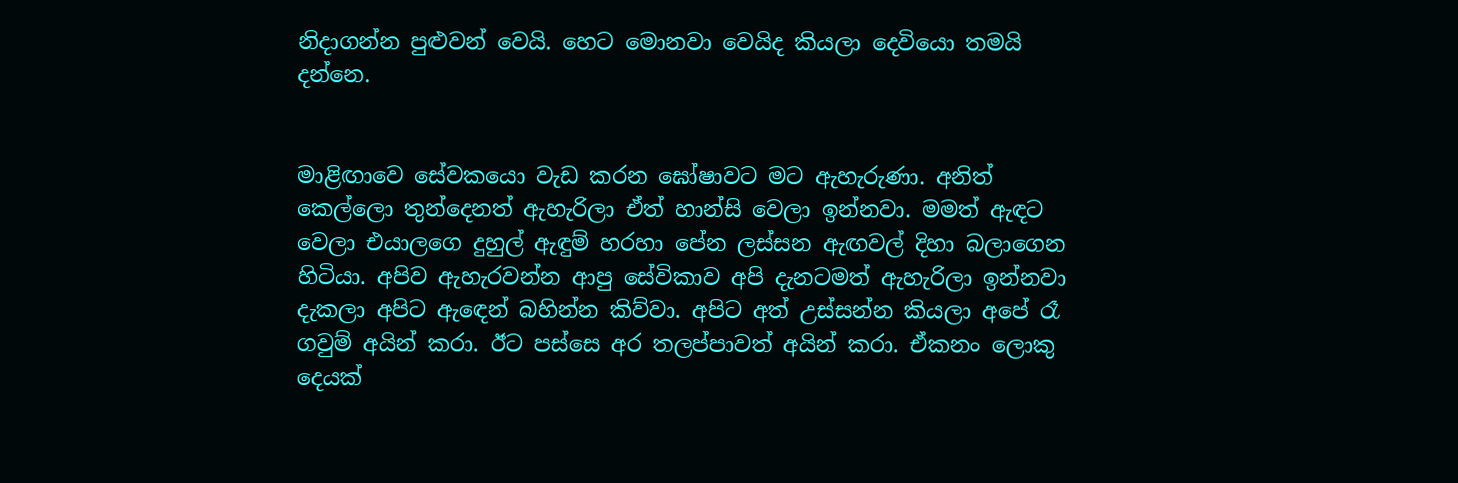නිදාගන්න පුළුවන් වෙයි. හෙට මොනවා වෙයිද කියලා දෙවියො තමයි දන්නෙ.


මාළිඟාවෙ සේවකයො වැඩ කරන ඝෝෂාවට මට ඇහැරුණා. අනිත් කෙල්ලො තුන්දෙනත් ඇහැරිලා ඒත් හාන්සි වෙලා ඉන්නවා. මමත් ඇඳට වෙලා එයාලගෙ දුහුල් ඇඳුම් හරහා පේන ලස්සන ඇඟවල් දිහා බලාගෙන හිටියා. අපිව ඇහැරවන්න ආපු සේවිකාව අපි දැනටමත් ඇහැරිලා ඉන්නවා දැකලා අපිට ඇඳෙන් බහින්න කිව්වා. අපිට අත් උස්සන්න කියලා අපේ රෑ ගවුම් අයින් කරා. ඊට පස්සෙ අර තලප්පාවත් අයින් කරා. ඒකනං ලොකු දෙයක්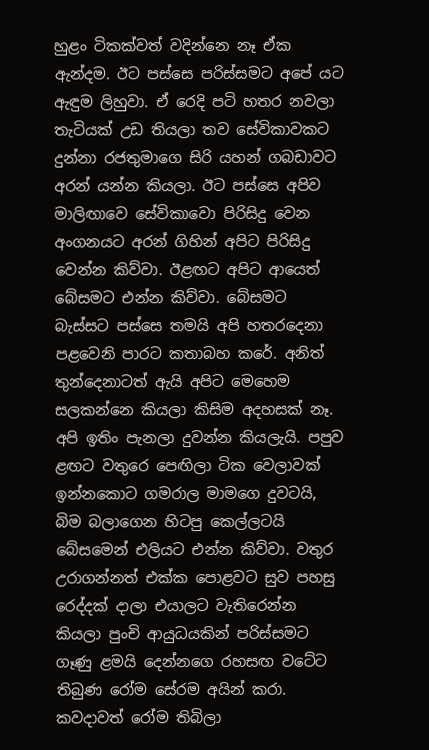හුළං ටිකක්වත් වදින්නෙ නෑ ඒක ඇන්දම. ඊට පස්සෙ පරිස්සමට අපේ යට ඇඳුම ලිහුවා. ඒ රෙදි පටි හතර නවලා තැටියක් උඩ තියලා තව සේවිකාවකට දුන්නා රජතුමාගෙ සිරි යහන් ගබඩාවට අරන් යන්න කියලා. ඊට පස්සෙ අපිව මාලිඟාවෙ සේවිකාවො පිරිසිදු වෙන අංගනයට අරන් ගිහින් අපිට පිරිසිදු වෙන්න කිව්වා. ඊළඟට අපිට ආයෙත් බේසමට එන්න කිව්වා. බේසමට බැස්සට පස්සෙ තමයි අපි හතරදෙනා පළවෙනි පාරට කතාබහ කරේ. අනිත් තුන්දෙනාටත් ඇයි අපිට මෙහෙම සලකන්නෙ කියලා කිසිම අදහසක් නෑ. අපි ඉතිං පැනලා දුවන්න කියලැයි. පපුව ළඟට වතුරෙ පෙඟිලා ටික වෙලාවක් ඉන්නකොට ගමරාල මාමගෙ දුවටයි, බිම බලාගෙන හිටපු කෙල්ලටයි බේසමෙන් එලියට එන්න කිව්වා. වතුර උරාගන්නත් එක්ක පොළවට සුව පහසු රෙද්දක් දාලා එයාලට වැතිරෙන්න කියලා පුංචි ආයුධයකින් පරිස්සමට ගෑණු ළමයි දෙන්නගෙ රහසඟ වටේට තිබුණ රෝම සේරම අයින් කරා. කවදාවත් රෝම තිබිලා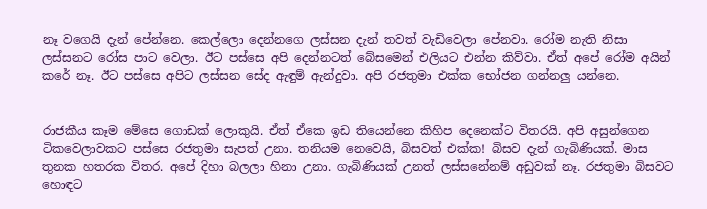නෑ වගෙයි දැන් පේන්නෙ. කෙල්ලො දෙන්නගෙ ලස්සන දැන් තවත් වැඩිවෙලා පේනවා. රෝම නැති නිසා ලස්සනට රෝස පාට වෙලා. ඊට පස්සෙ අපි දෙන්නටත් බේසමෙන් එලියට එන්න කිව්වා. ඒත් අපේ රෝම අයින් කරේ නෑ. ඊට පස්සෙ අපිට ලස්සන සේද ඇඳුම් ඇන්දුවා. අපි රජතුමා එක්ක භෝජන ගන්නලු යන්නෙ.


රාජකීය කෑම මේසෙ ගොඩක් ලොකුයි. ඒත් ඒකෙ ඉඩ තියෙන්නෙ කිහිප දෙනෙක්ට විතරයි. අපි අසුන්ගෙන ටිකවෙලාවකට පස්සෙ රජතුමා සැපත් උනා. තනියම නෙවෙයි, බිසවත් එක්ක! බිසව දැන් ගැබිණියක්. මාස තුනක හතරක විතර. අපේ දිහා බලලා හිනා උනා. ගැබිණියක් උනත් ලස්සනේනම් අඩුවක් නෑ. රජතුමා බිසවට හොඳට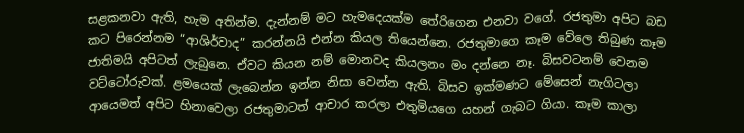සළකනවා ඇති, හැම අතින්ම. දැන්නම් මට හැමදෙයක්ම තේරිගෙන එනවා වගේ. රජතුමා අපිට බඩ කට පිරෙන්නම “ආශිර්වාද” කරන්නයි එන්න කියල තියෙන්නෙ. රජතුමාගෙ කෑම වේලෙ තිබුණ කෑම ජාතිමයි අපිටත් ලැබුනෙ. ඒවට කියන නම් මොනවද කියලනං මං දන්නෙ නෑ. බිසවටනම් වෙනම වට්ටෝරුවක්. ළමයෙක් ලැබෙන්න ඉන්න නිසා වෙන්න ඇති. බිසව ඉක්මණට මේසෙන් නැගිටලා ආයෙමත් අපිට හිනාවෙලා රජතුමාටත් ආචාර කරලා එතුමියගෙ යහන් ගැබට ගියා. කෑම කාලා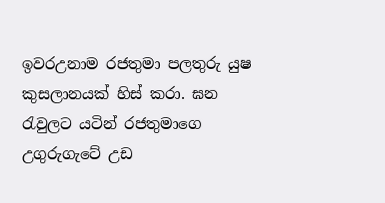ඉවරඋනාම රජතුමා පලතුරු යුෂ කුසලානයක් හිස් කරා. ඝන රැවුලට යටින් රජතුමාගෙ උගුරුගැටේ උඩ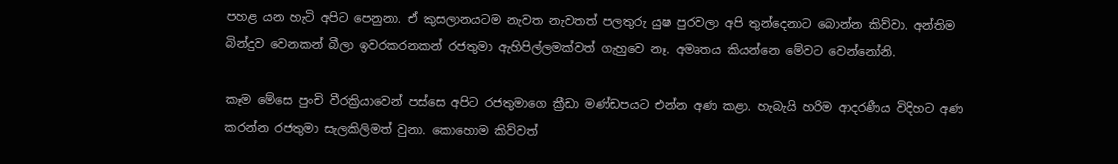පහළ යන හැටි අපිට පෙනුනා. ඒ කුසලානයටම නැවත නැවතත් පලතුරු යුෂ පුරවලා අපි තුන්දෙනාට බොන්න කිව්වා. අන්තිම බින්දුව වෙනකන් බීලා ඉවරකරනකන් රජතුමා ඇහිපිල්ලමක්වත් ගැහුවෙ නෑ. අමෘතය කියන්නෙ මේවට වෙන්නෝනි.

කෑම මේසෙ පුංචි වීරක්‍රියාවෙන් පස්සෙ අපිට රජතුමාගෙ ක්‍රීඩා මණ්ඩපයට එන්න අණ කළා. හැබැයි හරිම ආදරණීය විදිහට අණ කරන්න රජතුමා සැලකිලිමත් වුනා. කොහොම කිව්වත්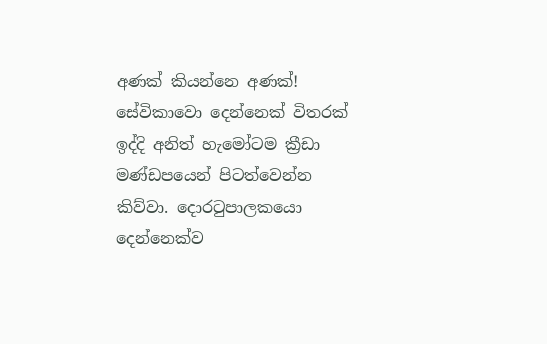අණක් කියන්නෙ අණක්! සේවිකාවො දෙන්නෙක් විතරක් ඉද්දි අනිත් හැමෝටම ක්‍රීඩා මණ්ඩපයෙන් පිටත්වෙන්න කිව්වා. දොරටුපාලකයො දෙන්නෙක්ව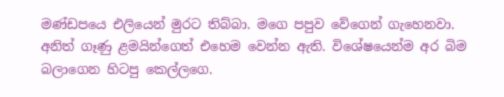මණ්ඩපයෙ එලියෙන් මුරට තිබ්බා. මගෙ පපුව වේගෙන් ගැහෙනවා. අනිත් ගෑණු ළමයින්ගෙත් එහෙම වෙන්න ඇති. විශේෂයෙන්ම අර බිම බලාගෙන හිටපු කෙල්ලගෙ.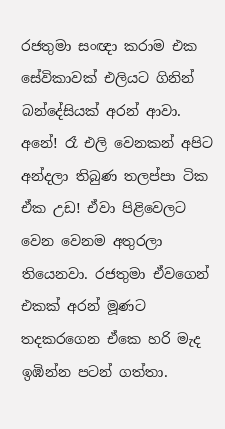රජතුමා සංඥා කරාම එක සේවිකාවක් එලියට ගිනින් බන්දේසියක් අරන් ආවා. අනේ! රෑ එලි වෙනකන් අපිට අන්දලා තිබුණ තලප්පා ටික ඒක උඩ! ඒවා පිළිවෙලට වෙන වෙනම අතුරලා තියෙනවා. රජතුමා ඒවගෙන් එකක් අරන් මූණට තදකරගෙන ඒකෙ හරි මැද ඉඹින්න පටන් ගත්තා.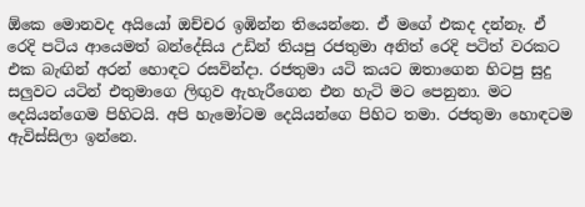ඕකෙ මොනවද අයියෝ ඔච්චර ඉඹින්න තියෙන්නෙ. ඒ මගේ එකද දන්නෑ. ඒ රෙදි පටිය ආයෙමත් බන්දේසිය උඩින් තියපු රජතුමා අනිත් රෙදි පටිත් වරකට එක බැඟින් අරන් හොඳට රසවින්දා. රජතුමා යටි කයට ඔතාගෙන හිටපු සුදු සලුවට යටින් එතුමාගෙ ලිඟුව ඇහැරීගෙන එන හැටි මට පෙනුනා. මට දෙයියන්ගෙම පිහිටයි. අපි හැමෝටම දෙයියන්ගෙ පිහිට තමා. රජතුමා හොඳටම ඇවිස්සිලා ඉන්නෙ.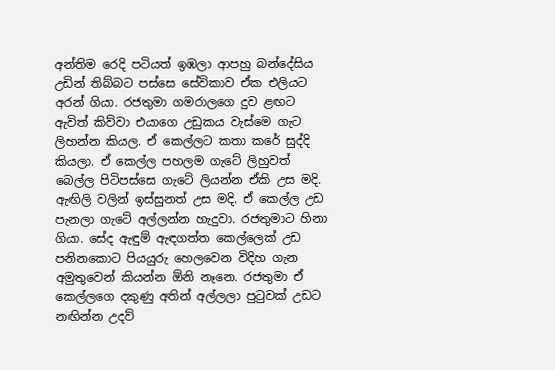අන්තිම රෙදි පටියත් ඉඹලා ආපහු බන්දේසිය උඩින් තිබ්බට පස්සෙ සේවිකාව ඒක එලියට අරන් ගියා. රජතුමා ගමරාලගෙ දුව ළඟට ඇවිත් කිව්වා එයාගෙ උඩුකය වැස්මෙ ගැට ලිහන්න කියල. ඒ කෙල්ලට කතා කරේ සුද්දි කියලා. ඒ කෙල්ල පහලම ගැටේ ලිහුවත් බෙල්ල පිටිපස්සෙ ගැටේ ලියන්න ඒකි උස මදි. ඇඟිලි වලින් ඉස්සුනත් උස මදි. ඒ කෙල්ල උඩ පැනලා ගැටේ අල්ලන්න හැදුවා. රජතුමාට හිනා ගියා. සේද ඇඳුම් ඇඳගත්ත කෙල්ලෙක් උඩ පනිනකොට පියයුරු හෙලවෙන විදිහ ගැන අමුතුවෙන් කියන්න ඕනි නෑනෙ. රජතුමා ඒ කෙල්ලගෙ දකුණු අතින් අල්ලලා පුටුවක් උඩට නඟින්න උදව්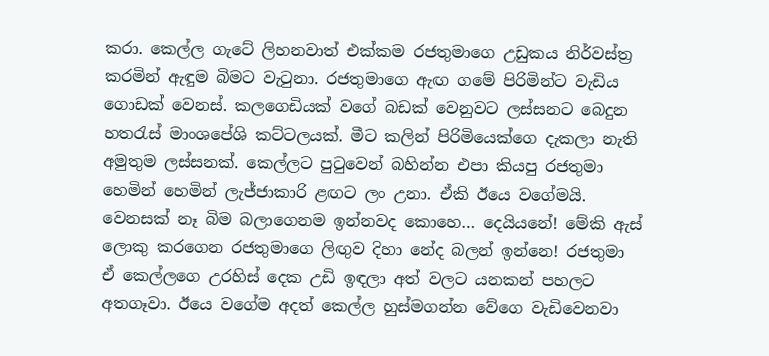කරා. කෙල්ල ගැටේ ලිහනවාත් එක්කම රජතුමාගෙ උඩුකය නිර්වස්ත්‍ර කරමින් ඇඳුම බිමට වැටුනා. රජතුමාගෙ ඇඟ ගමේ පිරිමින්ට වැඩිය ගොඩක් වෙනස්. කලගෙඩියක් වගේ බඩක් වෙනුවට ලස්සනට බෙදුන හතරැස් මාංශපේශි කට්ටලයක්. මීට කලින් පිරිමියෙක්ගෙ දැකලා නැති අමුතුම ලස්සනක්. කෙල්ලට පුටුවෙන් බහින්න එපා කියපු රජතුමා හෙමින් හෙමින් ලැජ්ජාකාරි ළඟට ලං උනා. ඒකි ඊයෙ වගේමයි. වෙනසක් නෑ බිම බලාගෙනම ඉන්නවද කොහෙ… දෙයියනේ! මේකි ඇස් ලොකු කරගෙන රජතුමාගෙ ලිඟුව දිහා නේද බලන් ඉන්නෙ! රජතුමා ඒ කෙල්ලගෙ උරහිස් දෙක උඩි ඉඳලා අත් වලට යනකන් පහලට අතගෑවා. ඊයෙ වගේම අදත් කෙල්ල හුස්මගන්න වේගෙ වැඩිවෙනවා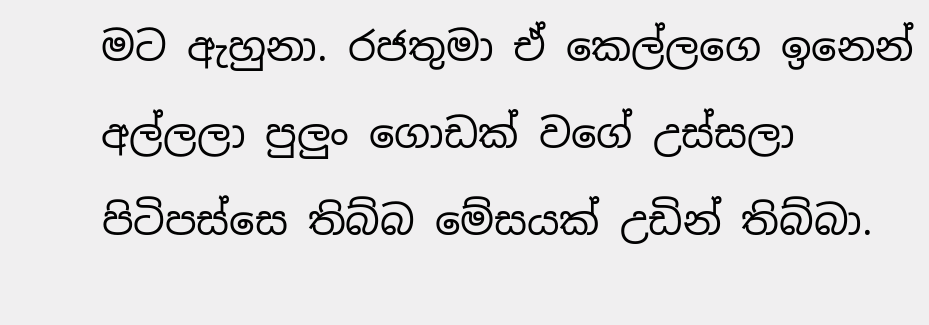මට ඇහුනා. රජතුමා ඒ කෙල්ලගෙ ඉනෙන් අල්ලලා පුලුං ගොඩක් වගේ උස්සලා පිටිපස්සෙ තිබ්බ මේසයක් උඩින් තිබ්බා.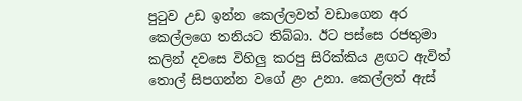පුටුව උඩ ඉන්න කෙල්ලවත් වඩාගෙන අර කෙල්ලගෙ තනියට තිබ්බා. ඊට පස්සෙ රජතුමා කලින් දවසෙ විහිලු කරපු සිරික්කිය ළඟට ඇවිත් තොල් සිපගන්න වගේ ළං උනා. කෙල්ලත් ඇස්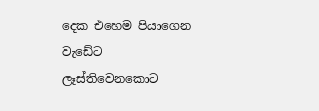දෙක එහෙම පියාගෙන වැඩේට ලෑස්තිවෙනකොට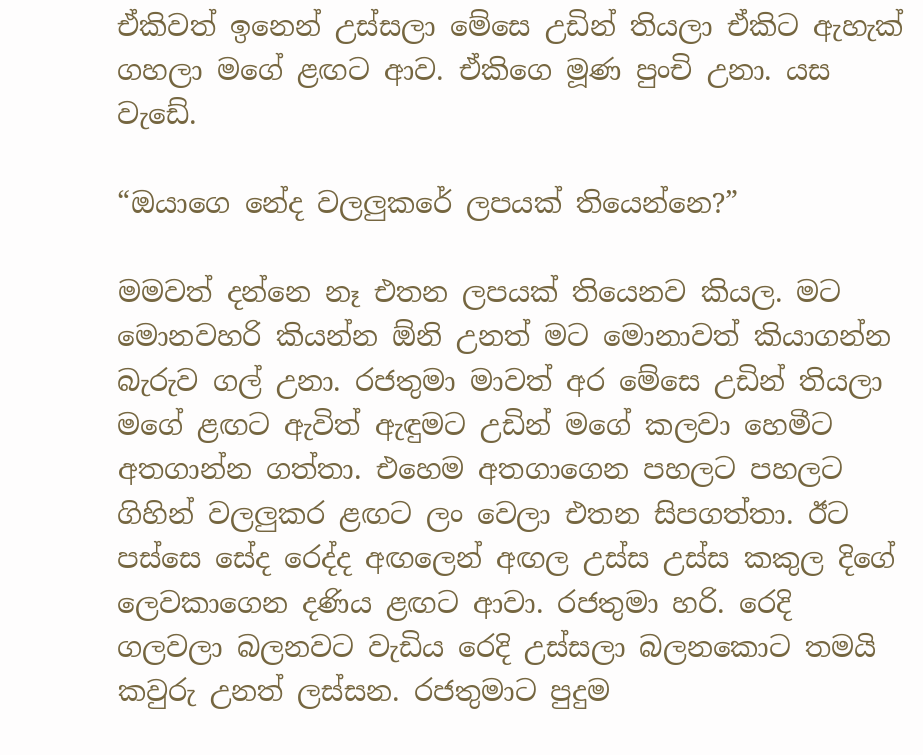ඒකිවත් ඉනෙන් උස්සලා මේසෙ උඩින් තියලා ඒකිට ඇහැක් ගහලා මගේ ළඟට ආව. ඒකිගෙ මූණ පුංචි උනා. යස වැඩේ.

“ඔයාගෙ නේද වලලුකරේ ලපයක් තියෙන්නෙ?”

මමවත් දන්නෙ නෑ එතන ලපයක් තියෙනව කියල. මට මොනවහරි කියන්න ඕනි උනත් මට මොනාවත් කියාගන්න බැරුව ගල් උනා. රජතුමා මාවත් අර මේසෙ උඩින් තියලා මගේ ළඟට ඇවිත් ඇඳුමට උඩින් මගේ කලවා හෙමීට අතගාන්න ගත්තා. එහෙම අතගාගෙන පහලට පහලට ගිහින් වලලුකර ළඟට ලං වෙලා එතන සිපගත්තා. ඊට පස්සෙ සේද රෙද්ද අඟලෙන් අඟල උස්ස උස්ස කකුල දිගේ ලෙවකාගෙන දණිය ළඟට ආවා. රජතුමා හරි. රෙදි ගලවලා බලනවට වැඩිය රෙදි උස්සලා බලනකොට තමයි කවුරු උනත් ලස්සන. රජතුමාට පුදුම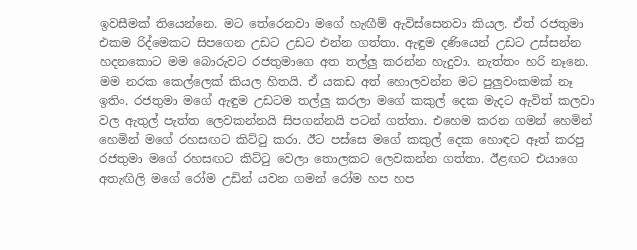ඉවසීමක් තියෙන්නෙ. මට තේරෙනවා මගේ හැඟීම් ඇවිස්සෙනවා කියල. ඒත් රජතුමා එකම රිද්මෙකට සිපගෙන උඩට උඩට එන්න ගත්තා. ඇඳුම දණියෙන් උඩට උස්සන්න හදනකොට මම බොරුවට රජතුමාගෙ අත තල්ලු කරන්න හැදුවා. නැත්තං හරි නෑනෙ. මම නරක කෙල්ලෙක් කියල හිතයි. ඒ යකඩ අත් හොලවන්න මට පුලුවංකමක් නෑ ඉතිං. රජතුමා මගේ ඇඳුම උඩටම තල්ලු කරලා මගේ කකුල් දෙක මැදට ඇවිත් කලවා වල ඇතුල් පැත්ත ලෙවකන්නයි සිපගන්නයි පටන් ගත්‍තා. එහෙම කරන ගමන් හෙමින් හෙමින් මගේ රහසඟට කිට්ටු කරා. ඊට පස්සෙ මගේ කකුල් දෙක හොඳට ඈත් කරපු රජතුමා මගේ රහසඟට කිට්ටු වෙලා තොලකට ලෙවකන්න ගත්තා. ඊළඟට එයාගෙ අතැඟිලි මගේ රෝම උඩින් යවන ගමන් රෝම හප හප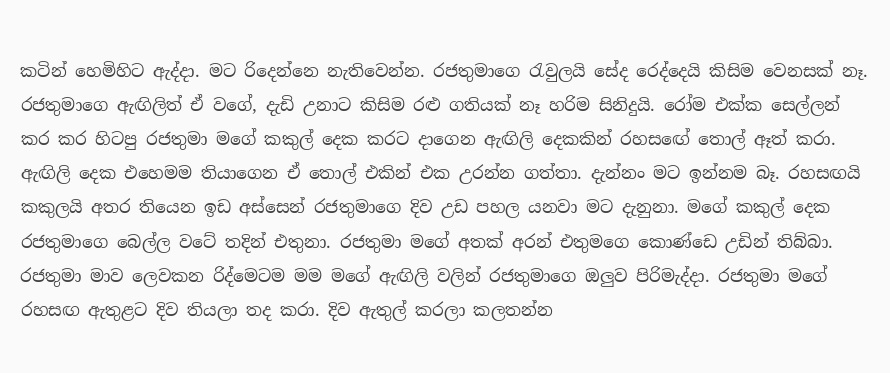කටින් හෙමිහිට ඇද්දා. මට රිදෙන්නෙ නැතිවෙන්න. රජතුමාගෙ රැවුලයි සේද රෙද්දෙයි කිසිම වෙනසක් නෑ. රජතුමාගෙ ඇඟිලිත් ඒ වගේ, දැඩි උනාට කිසිම රළු ගතියක් නෑ හරිම සිනිදුයි. රෝම එක්ක සෙල්ලන් කර කර හිටපු රජතුමා මගේ කකුල් දෙක කරට දාගෙන ඇඟිලි දෙකකින් රහසඟේ තොල් ඈත් කරා. ඇඟිලි දෙක එහෙමම තියාගෙන ඒ තොල් එකින් එක උරන්න ගත්තා. දැන්නං මට ඉන්නම බෑ. රහසඟයි කකුලයි අතර තියෙන ඉඩ අස්සෙන් රජතුමාගෙ දිව උඩ පහල යනවා මට දැනුනා. මගේ කකුල් දෙක රජතුමාගෙ බෙල්ල වටේ තදින් එතුනා. රජතුමා මගේ අතක් අරන් එතුමගෙ කොණ්ඩෙ උඩින් තිබ්බා. රජතුමා මාව ලෙවකන රිද්මෙටම මම මගේ ඇඟිලි වලින් රජතුමාගෙ ඔලුව පිරිමැද්දා. රජතුමා මගේ රහසඟ ඇතුළට දිව තියලා තද කරා. දිව ඇතුල් කරලා කලතන්න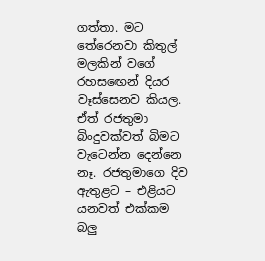ගත්තා. මට තේරෙනවා කිතුල් මලකින් වගේ රහසඟෙන් දියර වෑස්සෙනව කියල. ඒත් රජතුමා බිංදුවක්වත් බිමට වැටෙන්න දෙන්නෙ නෑ. රජතුමාගෙ දිව ඇතුළට – එළියට යනවත් එක්කම බලු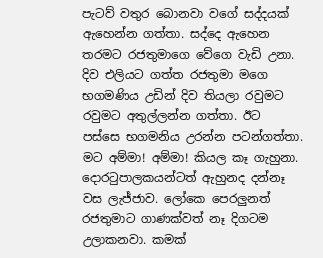පැටව් වතුර බොනවා වගේ සද්දයක් ඇහෙන්න ගත්තා. සද්දෙ ඇහෙන තරමට රජතුමාගෙ වේගෙ වැඩි උනා. දිව එලියට ගත්ත රජතුමා මගෙ භගමණිය උඩින් දිව තියලා රවුමට රවුමට අතුල්ලන්න ගත්තා. ඊට පස්සෙ භගමනිය උරන්න පටන්ගත්තා. මට අම්මා! අම්මා! කියල කෑ ගැහුනා. දොරටුපාලකයන්ටත් ඇහුනද දන්නෑ වස ලැජ්ජාව. ලෝකෙ පෙරලුනත් රජතුමාට ගාණක්වත් නෑ දිගටම උලාකනවා. කමක්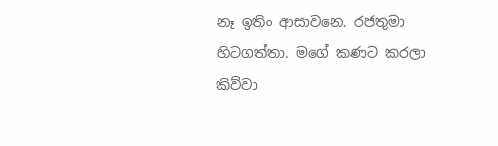නෑ ඉතිං ආසාවනෙ. රජතුමා හිටගත්තා. මගේ කණට කරලා කිව්වා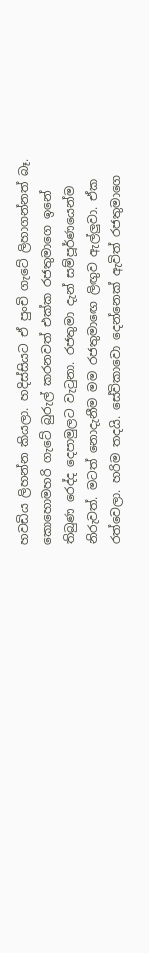හවඩිය ලිහන්න කියලා. හදිස්සියට ඒ පුංචි ගැටේ ලිහාගන්නත් බෑ. කොහොමහරි ගැටේ බුරුල් කරනවත් එක්ක රජතුමාගෙ ඉනේ තිබුණ රෙද්ද දෙපාමුලට වැටුනා. රජතුමා දැන් සම්පූර්ණයෙන්ම නිරුවත්. මටත් නොදැනීම මම රජතුමාඟෙ ලිඟුව ඇල්ලුවා. ඒක රත්වෙලා. හරිම තදයි. සේවිකාවො දෙන්නෙක් ඇවිත් රජතුමාගෙ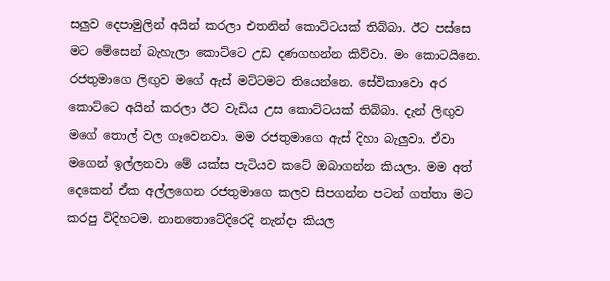සලුව දෙපාමුලින් අයින් කරලා එතනින් කොට්‍ටයක් තිබ්බා. ඊට පස්සෙ මට මේසෙන් බැහැලා කොට්ටෙ උඩ දණගහන්න කිව්වා. මං කොටයිනෙ. රජතුමාගෙ ලිඟුව මගේ ඇස් මට්ටමට තියෙන්නෙ. සේවිකාවො අර කොට්ටෙ අයින් කරලා ඊට වැඩිය උස කොට්ටයක් තිබ්බා. දැන් ලිඟුව මගේ තොල් වල ගෑවෙනවා. මම රජතුමාගෙ ඇස් දිහා බැලුවා. ඒවා මගෙන් ඉල්ලනවා මේ යක්ස පැටියව කටේ ඔබාගන්න කියලා. මම අත් දෙකෙන් ඒක අල්ලගෙන රජතුමාගෙ කලව සිපගන්න පටන් ගත්තා මට කරපු විදිහටම. නානතොටේදිරෙදි නැන්දා කියල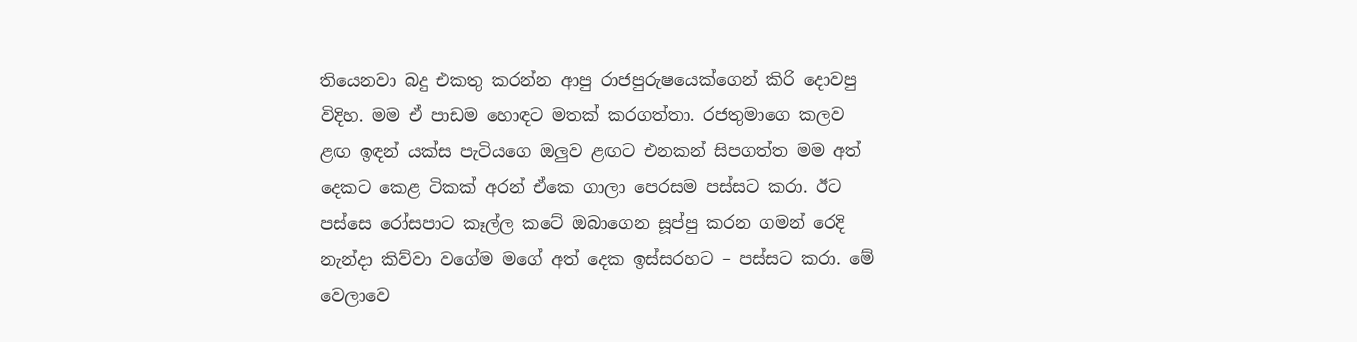තියෙනවා බදු එකතු කරන්න ආපු රාජපුරුෂයෙක්ගෙන් කිරි දොවපු විදිහ. මම ඒ පාඩම හොඳට මතක් කරගත්තා. රජතුමාගෙ කලව ළඟ ඉඳන් යක්ස පැටියගෙ ඔලුව ළඟට එනකන් සිපගත්ත මම අත් දෙකට කෙළ ටිකක් අරන් ඒකෙ ගාලා පෙරසම පස්සට කරා. ඊට පස්සෙ රෝසපාට කෑල්ල කටේ ඔබාගෙන සූප්පු කරන ගමන් රෙදි නැන්දා කිව්වා වගේම මගේ අත් දෙක ඉස්සරහට – පස්සට කරා. මේ වෙලාවෙ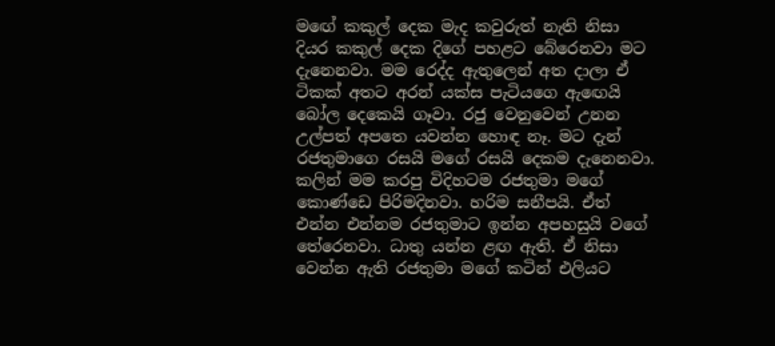මඟේ කකුල් දෙක මැද කවුරුත් නැති නිසා දියර කකුල් දෙක දිගේ පහළට බේරෙනවා මට දැනෙනවා. මම රෙද්ද ඇතුලෙන් අත දාලා ඒ ටිකක් අතට අරන් යක්ස පැටියගෙ ඇඟෙයි බෝල දෙකෙයි ගෑවා. රජු වෙනුවෙන් උනන උල්පත් අපතෙ යවන්න හොඳ නෑ. මට දැන් රජතුමාගෙ රසයි මගේ රසයි දෙකම දැනෙනවා. කලින් මම කරපු විදිහටම රජතුමා මගේ කොණ්ඩෙ පිරිමදිනවා. හරිම සනීපයි. ඒත් එන්න එන්නම රජතුමාට ඉන්න අපහසුයි වගේ තේරෙනවා. ධාතු යන්න ළඟ ඇති. ඒ නිසා වෙන්න ඇති රජතුමා මගේ කටින් එලියට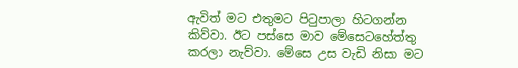ඇවිත් මට එතුමට පිටුපාලා හිටගන්න කිව්වා. ඊට පස්සෙ මාව මේසෙටහේත්තු කරලා නැව්වා. මේසෙ උස වැඩි නිසා මට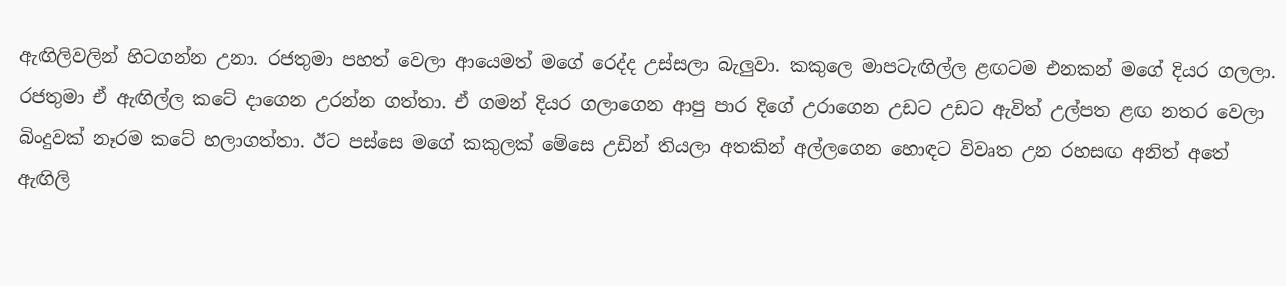ඇඟිලිවලින් හිටගන්න උනා. රජතුමා පහත් වෙලා ආයෙමත් මගේ රෙද්ද උස්සලා බැලුවා. කකුලෙ මාපටැඟිල්ල ළඟටම එනකන් මගේ දියර ගලලා. රජතුමා ඒ ඇඟිල්ල කටේ දාගෙන උරන්න ගත්තා. ඒ ගමන් දියර ගලාගෙන ආපු පාර දිගේ උරාගෙන උඩට උඩට ඇවිත් උල්පත ළඟ නතර වෙලා බිංදුවක් නෑරම කටේ හලාගත්තා. ඊට පස්සෙ මගේ කකුලක් මේසෙ උඩින් තියලා අතකින් අල්ලගෙන හොඳට විවෘත උන රහසඟ අනිත් අතේ ඇඟිලි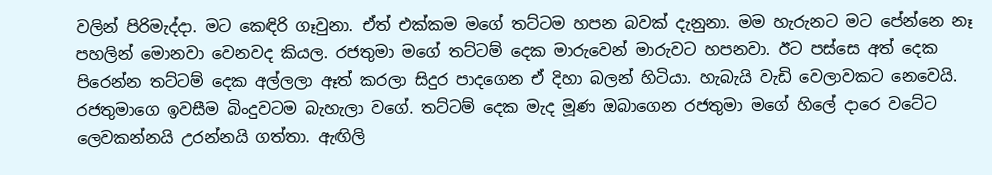වලින් පිරිමැද්දා. මට කෙඳිරි ගෑවුනා. ඒත් එක්කම මගේ තට්ටම හපන බවක් දැනුනා. මම හැරුනට මට පේන්නෙ නෑ පහලින් මොනවා වෙනවද කියල. රජතුමා මගේ තට්ටම් දෙක මාරුවෙන් මාරුවට හපනවා. ඊට පස්සෙ අත් දෙක පිරෙන්න තට්ටම් දෙක අල්ලලා ඈත් කරලා සිදුර පාදගෙන ඒ දිහා බලන් හිටියා. හැබැයි වැඩි වෙලාවකට නෙවෙයි. රජතුමාගෙ ඉවසීම බිංදුවටම බැහැලා වගේ. තට්ටම් දෙක මැද මූණ ඔබාගෙන රජතුමා මගේ හිලේ දාරෙ වටේට ලෙවකන්නයි උරන්නයි ගත්තා. ඇඟිලි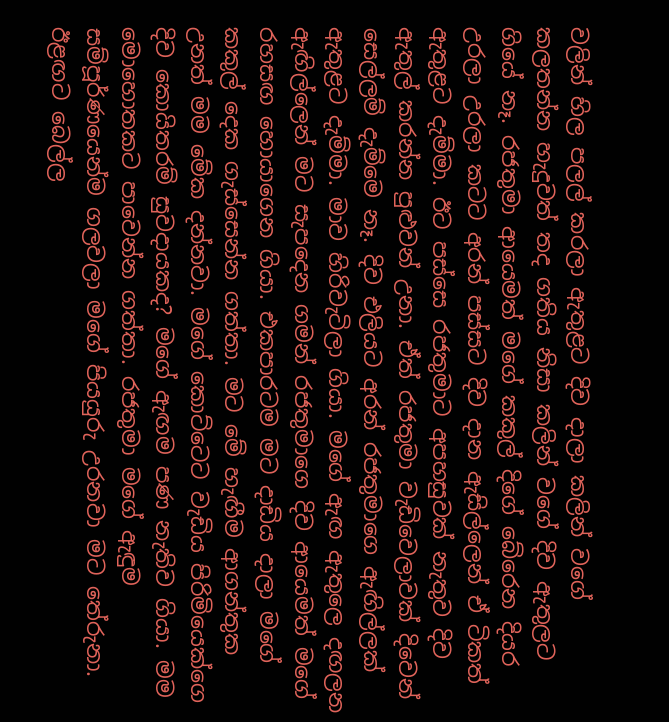වලින් හිල පලල් කරලා ඇතුළට දිව දාලා කලින් වගේ කලතන්න හැදුවත් තද ගතිය නිසා කලින් වගේ දිව ඇතුලට ගියේ නෑ. රජතුමා ආයෙමත් මගේ කකුල් දිගේ බේරෙන දියර උරලා උරලා කටට අරන් පස්සට දිව දාන ඇසිල්ලෙන් ඒ ටිකත් ඇතුළට දැම්මා. ඊට පස්සෙ රජතුමාට අපහසුවක් නැතුව දිව ඇතුල් කරන්න පුළුවන් උනා. ඒත් රජතුමා වැඩිවෙලාවක් දිවෙන් සෙල්ලම් දැම්මෙ නෑ. දිව එලියට අරන් රජතුමාගෙ ඇඟිල්ලක් ඇතුළට දැම්මා. මාව හිරිවැටිලා ගියා. මගේ ඇඟ ඇතුලෙ දඟලන ඇඟිල්ලෙන් මට සැපදෙන ගමන් රජතුමාගෙ දිව ආයෙමත් මගේ රහසඟ හොයාගෙන ගියා. එකපාරටම මට දාඩිය දාලා මගේ කකුල් දෙක ගැස්සෙන්න ගත්තා. මට මේ හැඟීම ආගන්තුක උනත් මම මේක දන්නවා. මගේ කොට්ටෙට වැඩිය පිරිමියෙක්ගෙ දිව කොයිතරම් සුවදායකද? මගේ ඇඟම පණ නැතිව ගියා. මම මොහොතකට පාවෙන්න ගත්තා. රජතුමා මගේ ඇඳුම සම්පූර්ණයෙන්ම ගලවලා මගේ පියයුරු උරනවා මට තේරුනා. ඊළඟට බෙල්ල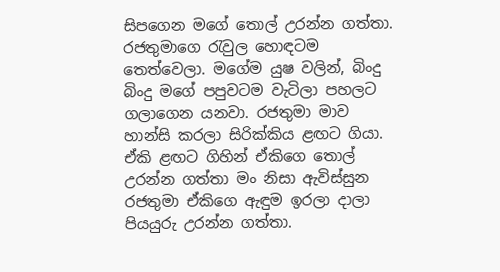සිපගෙන මගේ තොල් උරන්න ගත්තා. රජතුමාගෙ රැවුල හොඳටම තෙත්වෙලා. මගේම යුෂ වලින්, බිංදු බිංදු මගේ පපුවටම වැටිලා පහලට ගලාගෙන යනවා. රජතුමා මාව හාන්සි කරලා සිරික්කිය ළඟට ගියා. ඒකි ළඟට ගිහින් ඒකිගෙ තොල් උරන්න ගත්තා මං නිසා ඇවිස්සුන රජතුමා ඒකිගෙ ඇඳුම ඉරලා දාලා පියයුරු උරන්න ගත්තා.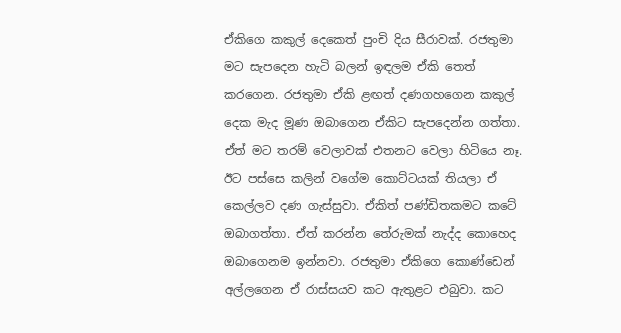ඒකිගෙ කකුල් දෙකෙත් පුංචි දිය සීරාවක්. රජතුමා මට සැපදෙන හැටි බලන් ඉඳලම ඒකි තෙත් කරගෙන. රජතුමා ඒකි ළඟත් දණගහගෙන කකුල් දෙක මැද මූණ ඔබාගෙන ඒකිට සැපදෙන්න ගත්තා. ඒත් මට තරම් වෙලාවක් එතනට වෙලා හිටියෙ නෑ. ඊට පස්සෙ කලින් වගේම කොට්ටයක් තියලා ඒ කෙල්ලව දණ ගැස්සුවා. ඒකිත් පණ්ඩිතකමට කටේ ඔබාගත්තා. ඒත් කරන්න තේරුමක් නැද්ද කොහෙද ඔබාගෙනම ඉන්නවා. රජතුමා ඒකිගෙ කොණ්ඩෙන් අල්ලගෙන ඒ රාස්සයව කට ඇතුළට එබුවා. කට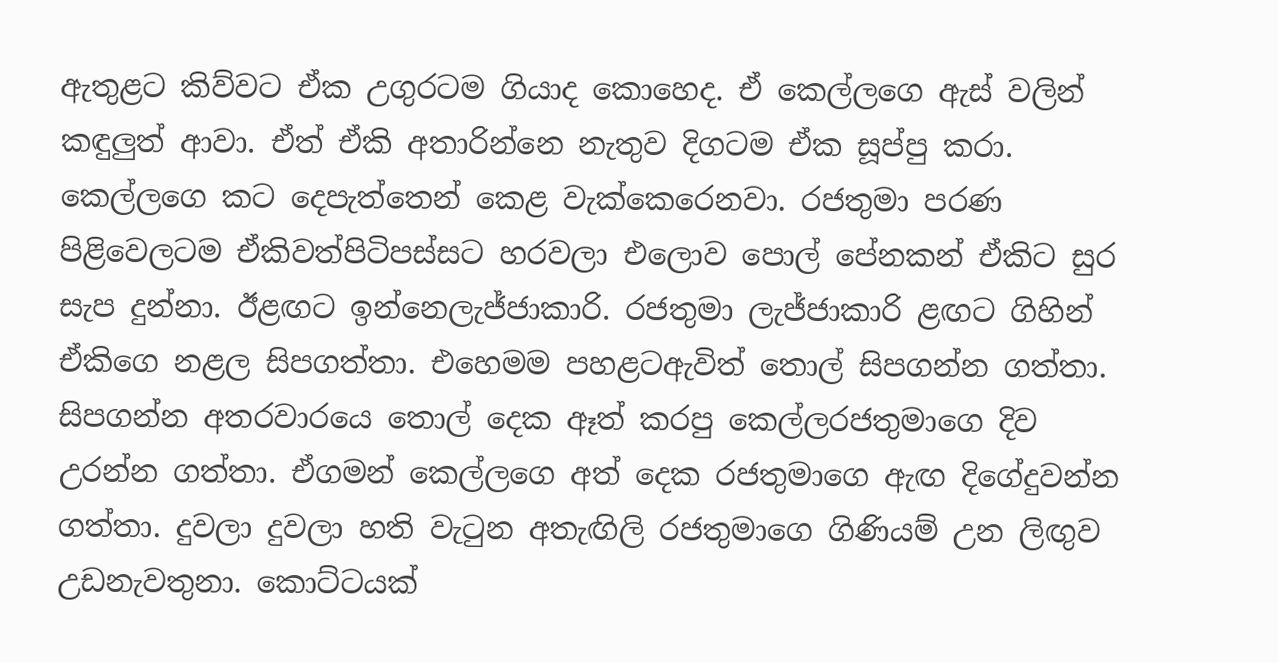ඇතුළට කිව්වට ඒක උගුරටම ගියාද කොහෙද. ඒ කෙල්ලගෙ ඇස් වලින් කඳුලුත් ආවා. ඒත් ඒකි අතාරින්නෙ නැතුව දිගටම ඒක සූප්පු කරා. කෙල්ලගෙ කට දෙපැත්තෙන් කෙළ වැක්කෙරෙනවා. රජතුමා පරණ පිළිවෙලටම ඒකිවත්පිටිපස්සට හරවලා එලොව පොල් පේනකන් ඒකිට සුර සැප දුන්නා. ඊළඟට ඉන්නෙලැජ්ජාකාරි. රජතුමා ලැජ්ජාකාරි ළඟට ගිහින් ඒකිගෙ නළල සිපගත්තා. එහෙමම පහළටඇවිත් තොල් සිපගන්න ගත්තා. සිපගන්න අතරවාරයෙ තොල් දෙක ඈත් කරපු කෙල්ලරජතුමාගෙ දිව උරන්න ගත්තා. ඒගමන් කෙල්ලගෙ අත් දෙක රජතුමාගෙ ඇඟ දිගේදුවන්න ගත්තා. දුවලා දුවලා හති වැටුන අතැඟිලි රජතුමාගෙ ගිණියම් උන ලිඟුව උඩනැවතුනා. කොට්ටයක්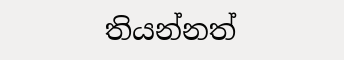තියන්නත්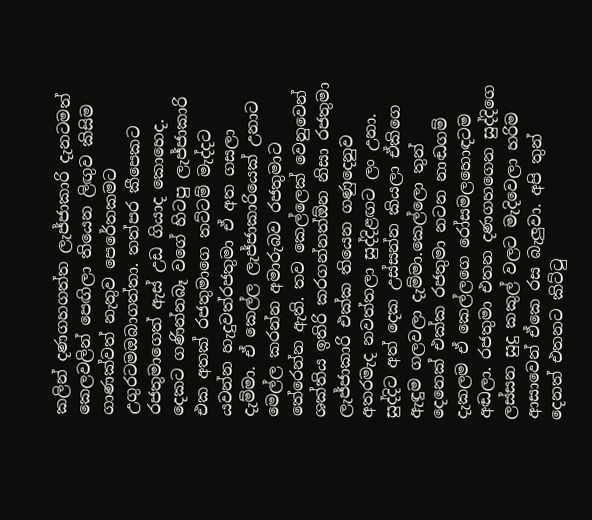කලින් දණගහගත්ත ලැජ්ජාකාරි දැනටමත් කෙලවලින් පෙඟිලා තියෙන ලිඟුව කිසිම ගාණක්වත් නැතුව පෙරේතකමට උගුරටමඔබාගත්තා. තත්පර කීපෙකට රජතුමාගෙත් ඇස් උඩ ගියාද කොහෙද. දෙකට ගණින්නබෑ වගේ හිටපු ලැජ්ජාකාරි එක අතක් රජතුමාගෙ තට්ටම් මැද්දට යවන්න හැදුවත්රජතුමා ඒ අත ගසලා දැම්මා. ඒ කෙල්ල ලැජ්ජාකාරියෙක් උනාට මෙල්ල කරන්න අමාරුබව රජතුමාට තේරෙන්න ඇති. තව කෙල්ලෙක් වෙනුවෙන් ශක්තිය ඉතිරි කරගන්නත්ඕන නිසා රජතුමා ලැජ්ජාකාරි එක්ක තියෙන ගණුදෙනුව අතරමැද නවත්තලා සුද්දිළඟට ලං උනා. සුද්දිට අත් දෙක උස්සන්න කියලා ඒකිගෙ ඇඳුම ගලවලා දැම්මා.කෙල්ලො තුන් දෙනෙක් එක්ක රජතුමා නටන නාඬගම් දැකලම ඒ කෙල්ලගෙ රෝසමලහොඳටම අඬලා. රජතුමා එතන දණගහගෙන සුද්දිගෙ ලස්සන සුදු කකුල් වලට මැදිවෙලා හරිම ආසාවෙන් ඒකෙ රස බැලුවා. අපි තුන් දෙනත් එතනට කිට්ටු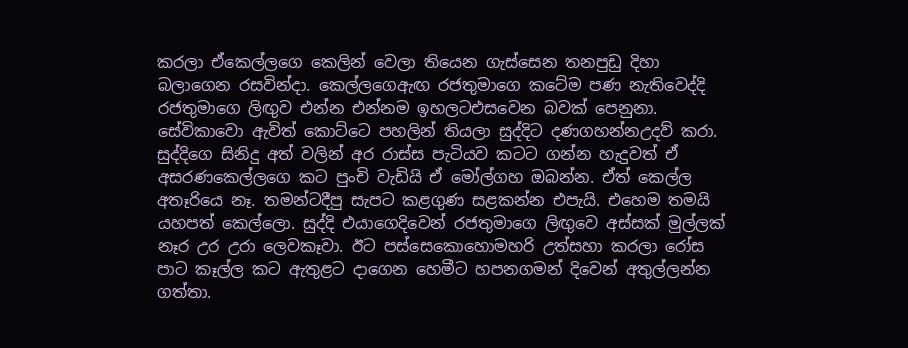කරලා ඒකෙල්ලගෙ කෙලින් වෙලා තියෙන ගැස්සෙන තනපුඩු දිහා බලාගෙන රසවින්දා. කෙල්ලගෙඇඟ රජතුමාගෙ කටේම පණ නැතිවෙද්දි රජතුමාගෙ ලිඟුව එන්න එන්නම ඉහලටඑසවෙන බවක් පෙනුනා. සේවිකාවො ඇවිත් කොට්ටෙ පහලින් තියලා සුද්දිට දණගහන්නඋදව් කරා. සුද්දිගෙ සිනිදු අත් වලින් අර රාස්ස පැටියව කටට ගන්න හැදුවත් ඒ අසරණකෙල්ලගෙ කට පුංචි වැඩියි ඒ මෝල්ගහ ඔබන්න. ඒත් කෙල්ල අතෑරියෙ නෑ. තමන්ටදීපු සැපට කළගුණ සළකන්න එපැයි. එහෙම තමයි යහපත් කෙල්ලො. සුද්දි එයාගෙදිවෙන් රජතුමාගෙ ලිඟුවෙ අස්සක් මුල්ලක් නෑර උර උරා ලෙවකෑවා. ඊට පස්සෙකොහොමහරි උත්සහා කරලා රෝස පාට කෑල්ල කට ඇතුළට දාගෙන හෙමීට හපනගමන් දිවෙන් අතුල්ලන්න ගත්තා.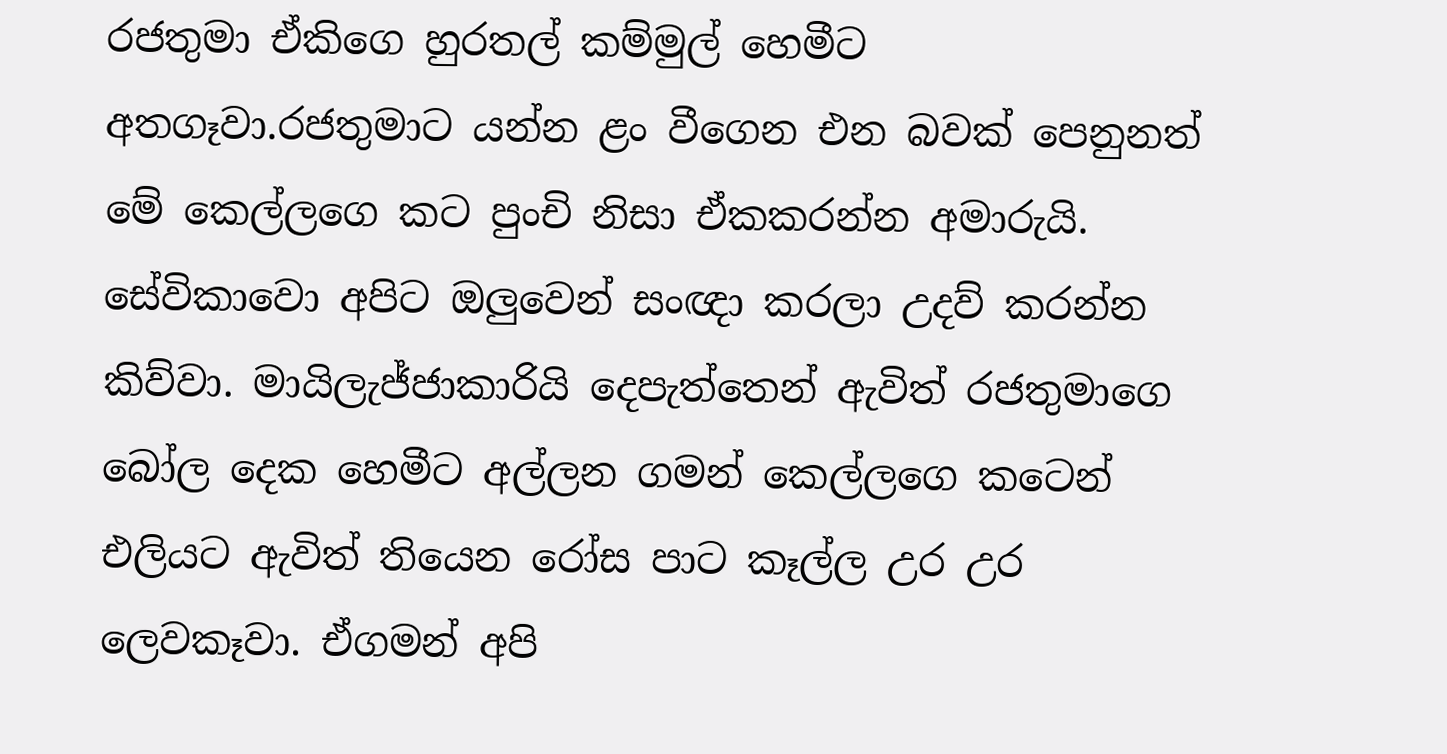රජතුමා ඒකිගෙ හුරතල් කම්මුල් හෙමීට අතගෑවා.රජතුමාට යන්න ළං වීගෙන එන බවක් පෙනුනත් මේ කෙල්ලගෙ කට පුංචි නිසා ඒකකරන්න අමාරුයි. සේවිකාවො අපිට ඔලුවෙන් සංඥා කරලා උදව් කරන්න කිව්වා. මායිලැජ්ජාකාරියි දෙපැත්තෙන් ඇවිත් රජතුමාගෙ බෝල දෙක හෙමීට අල්ලන ගමන් කෙල්ලගෙ කටෙන් එලියට ඇවිත් තියෙන රෝස පාට කෑල්ල උර උර ලෙවකෑවා. ඒගමන් අපි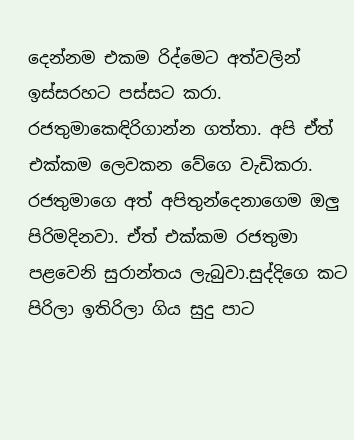දෙන්නම එකම රිද්මෙට අත්වලින් ඉස්සරහට පස්සට කරා. රජතුමාකෙඳිරිගාන්න ගත්තා. අපි ඒත් එක්කම ලෙවකන වේගෙ වැඩිකරා. රජතුමාගෙ අත් අපිතුන්දෙනාගෙම ඔලු පිරිමදිනවා. ඒත් එක්කම රජතුමා පළවෙනි සුරාන්තය ලැබුවා.සුද්දිගෙ කට පිරිලා ඉතිරිලා ගිය සුදු පාට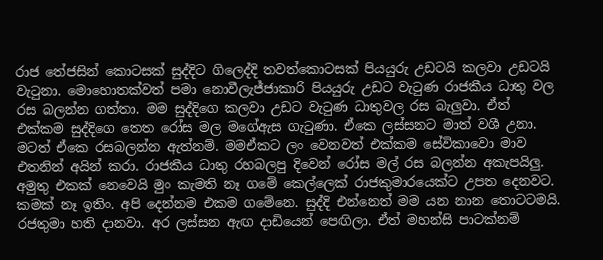රාජ තේජසින් කොටසක් සුද්දිට ගිලෙද්දි තවත්කොටසක් පියයුරු උඩටයි කලවා උඩටයි වැටුනා. මොහොතක්වත් පමා නොවීලැජ්ජාකාරි පියයුරු උඩට වැටුණ රාජකීය ධාතු වල රස බලන්න ගත්තා. මම සුද්දිගෙ කලවා උඩට වැටුණ ධාතුවල රස බැලුවා. ඒත් එක්කම සුද්දිගෙ තෙත රෝස මල මගේඇස ගැටුණා. ඒකෙ ලස්සනට මාත් වශී උනා. මටත් ඒකෙ රසබලන්න ඇත්නම්. මමඒකට ලං වෙනවත් එක්කම සේවිකාවො මාව එතනින් අයින් කරා. රාජකීය ධාතු රහබලපු දිවෙන් රෝස මල් රස බලන්න අකැපයිලු. අමුතු එකක් නෙවෙයි මුං කැමති නෑ ගමේ කෙල්ලෙක් රාජකුමාරයෙක්ට උපත දෙනවට. කමක් නෑ ඉතිං. අපි දෙන්නම එකම ගමේනෙ. සුද්දි එන්නෙත් මම යන නාන තොටටමයි. රජතුමා හති දානවා. අර ලස්සන ඇඟ දාඩියෙන් පෙඟිලා. ඒත් මහන්සි පාටක්නම්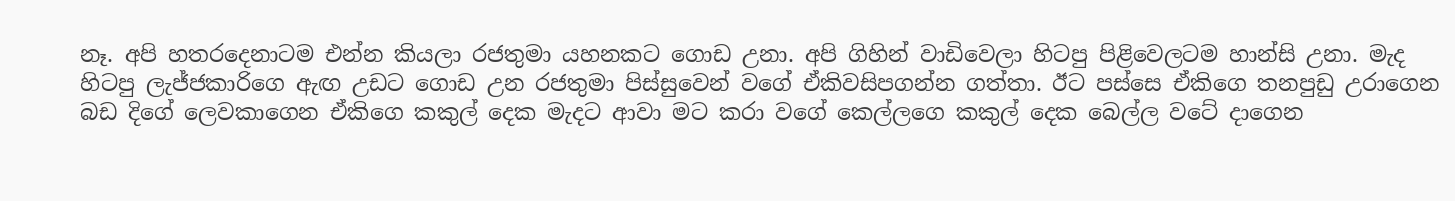නෑ. අපි හතරදෙනාටම එන්න කියලා රජතුමා යහනකට ගොඩ උනා. අපි ගිහින් වාඩිවෙලා හිටපු පිළිවෙලටම හාන්සි උනා. මැද හිටපු ලැජ්ජකාරිගෙ ඇඟ උඩට ගොඩ උන රජතුමා පිස්සුවෙන් වගේ ඒකිවසිපගන්න ගත්තා. ඊට පස්සෙ ඒකිගෙ තනපුඩු උරාගෙන බඩ දිගේ ලෙවකාගෙන ඒකිගෙ කකුල් දෙක මැදට ආවා මට කරා වගේ කෙල්ලගෙ කකුල් දෙක බෙල්ල වටේ දාගෙන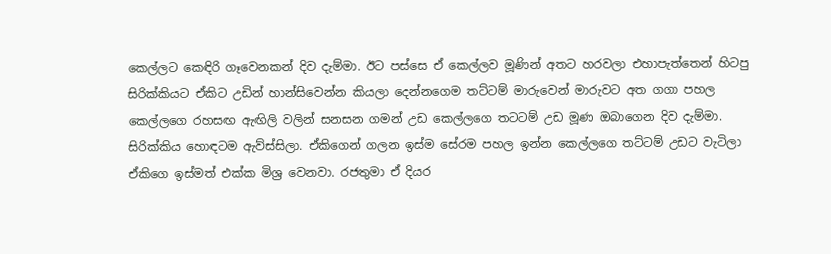කෙල්ලට කෙඳිරි ගෑවෙනකන් දිව දැම්මා. ඊට පස්සෙ ඒ කෙල්ලව මූණින් අතට හරවලා එහාපැත්තෙන් හිටපු සිරික්කියට ඒකිට උඩින් හාන්සිවෙන්න කියලා දෙන්නගෙම තට්ටම් මාරුවෙන් මාරුවට අත ගගා පහල කෙල්ලගෙ රහසඟ ඇඟිලි වලින් සනසන ගමන් උඩ කෙල්ලගෙ තටටම් උඩ මූණ ඔබාගෙන දිව දැම්මා. සිරික්කිය හොඳටම ඇව්ස්සිලා. ඒකිගෙන් ගලන ඉස්ම සේරම පහල ඉන්න කෙල්ලගෙ තට්ටම් උඩට වැටිලා ඒකිගෙ ඉස්මත් එක්ක මිශ්‍ර වෙනවා. රජතුමා ඒ දියර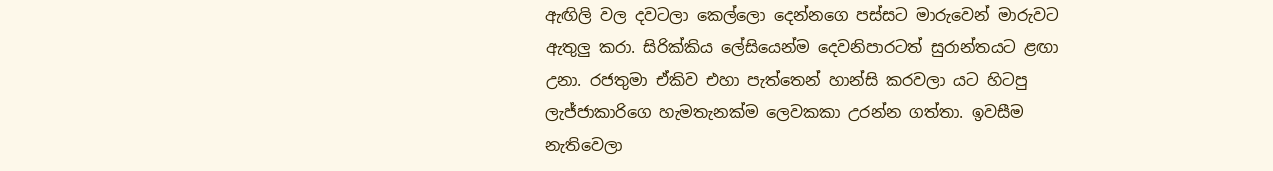ඇඟිලි වල දවටලා කෙල්ලො දෙන්නගෙ පස්සට මාරුවෙන් මාරුවට ඇතුලු කරා. සිරික්කිය ලේසියෙන්ම දෙවනිපාරටත් සුරාන්තයට ළඟා උනා. රජතුමා ඒකිව එහා පැත්තෙන් හාන්සි කරවලා යට හිටපු ලැජ්ජාකාරිගෙ හැමතැනක්ම ලෙවකකා උරන්න ගත්තා. ඉවසීම නැතිවෙලා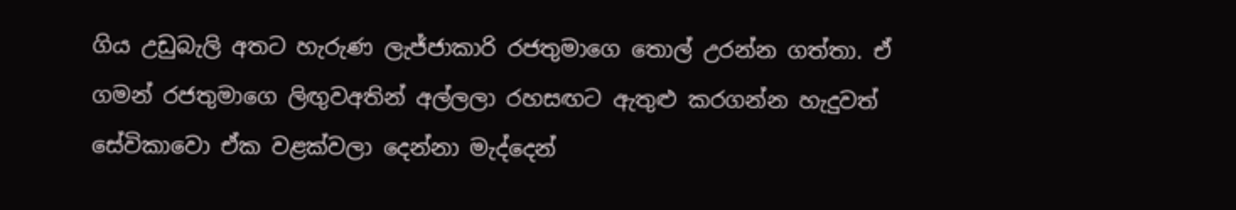ගිය උඩුබැලි අතට හැරුණ ලැජ්ජාකාරි රජතුමාගෙ තොල් උරන්න ගත්තා. ඒ ගමන් රජතුමාගෙ ලිඟුවඅතින් අල්ලලා රහසඟට ඇතුළු කරගන්න හැදුවත් සේවිකාවො ඒක වළක්වලා දෙන්නා මැද්දෙන්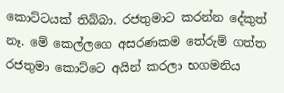කොට්ටයක් තිබ්බා. රජතුමාට කරන්න දේකුත් නෑ. මේ කෙල්ලගෙ අසරණකම තේරුම් ගත්ත රජතුමා කොට්ටෙ අයින් කරලා භගමනිය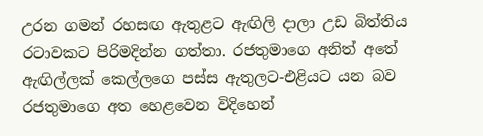උරන ගමන් රහසඟ ඇතුළට ඇඟිලි දාලා උඩ බිත්තිය රටාවකට පිරිමදින්න ගත්තා. රජතුමාගෙ අනිත් අතේ ඇඟිල්ලක් කෙල්ලගෙ පස්ස ඇතුලට-එළියට යන බව රජතුමාගෙ අත හෙළවෙන විදිහෙන්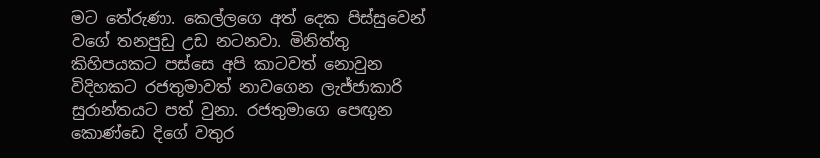මට තේරුණා. කෙල්ලගෙ අත් දෙක පිස්සුවෙන් වගේ තනපුඩු උඩ නටනවා. මිනිත්තු කිහිපයකට පස්සෙ අපි කාටවත් නොවුන විදිහකට රජතුමාවත් නාවගෙන ලැජ්ජාකාරි සුරාන්තයට පත් වුනා. රජතුමාගෙ පෙඟුන කොණ්ඩෙ දිගේ වතුර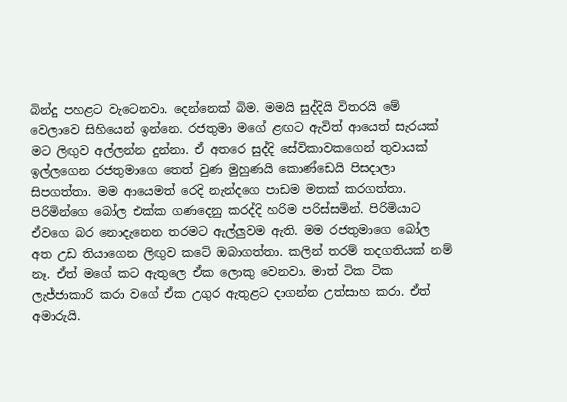බින්දු පහළට වැටෙනවා. දෙන්නෙක් බිම. මමයි සුද්දියි විතරයි මේ වෙලාවෙ සිහියෙන් ඉන්නෙ. රජතුමා මගේ ළඟට ඇවිත් ආයෙත් සැරයක් මට ලිඟුව අල්ලන්න දුන්නා. ඒ අතරෙ සුද්දි සේවිකාවකගෙන් තුවායක් ඉල්ලගෙන රජතුමාගෙ තෙත් වුණ මුහුණයි කොණ්ඩෙයි පිසදාලා සිපගත්තා. මම ආයෙමත් රෙදි නැන්දගෙ පාඩම මතක් කරගත්තා. පිරිමින්ගෙ බෝල එක්ක ගණදෙනු කරද්දි හරිම පරිස්සමින්. පිරිමියාට ඒවගෙ බර නොදැනෙන තරමට ඇල්ලුවම ඇති. මම රජතුමාගෙ බෝල අත උඩ තියාගෙන ලිඟුව කටේ ඔබාගත්තා. කලින් තරම් තදගතියක් නම් නෑ. ඒත් මගේ කට ඇතුලෙ ඒක ලොකු වෙනවා. මාත් ටික ටික ලැජ්ජාකාරි කරා වගේ ඒක උගුර ඇතුළට දාගන්න උත්සාහ කරා. ඒත් අමාරුයි.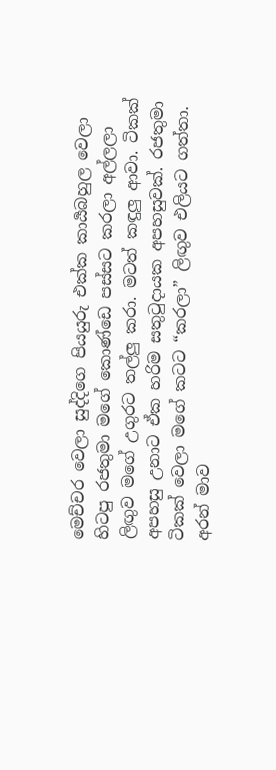මෙච්චර වෙලා සුද්දිගෙ පියයුරු එක්ක කාර්‍යබහුල වෙලා හිටපු රජතුමා මගේ කොණ්ඩෙ පස්සට කරලා අල්ලලා ලිඟුව මගේ උගුරට තල්ලු කරා. මටත් කඳුලු ආවා. ටිකක් අපහසු උනාට ඒක හරිම සතුටුදායක අපහසුවක්. රජතුමා ටිකක් වෙලා මගේ කටට “කරලා” ලිඟුව එලියට ගත්තා. අරන් මාව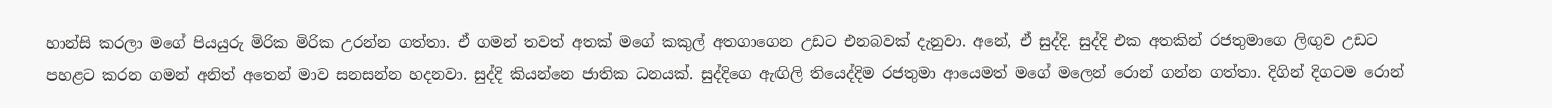හාන්සි කරලා මගේ පියයුරු මිරික මිරික උරන්න ගත්තා. ඒ ගමන් තවත් අතක් මගේ කකුල් අතගාගෙන උඩට එනබවක් දැනුවා. අනේ, ඒ සුද්දි. සුද්දි එක අතකින් රජතුමාගෙ ලිඟුව උඩට පහළට කරන ගමන් අනිත් අතෙන් මාව සනසන්න හදනවා. සුද්දි කියන්නෙ ජාතික ධනයක්. සුද්දිගෙ ඇඟිලි තියෙද්දිම රජතුමා ආයෙමත් මගේ මලෙන් රොන් ගන්න ගත්තා. දිගින් දිගටම රොන්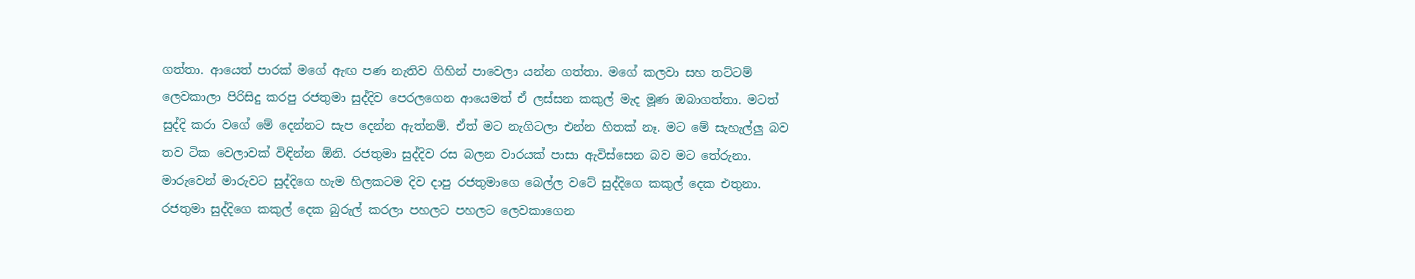ගත්තා. ආයෙත් පාරක් මගේ ඇඟ පණ නැතිව ගිහින් පාවෙලා යන්න ගත්තා. මගේ කලවා සහ තට්ටම් ලෙවකාලා පිරිසිදු කරපු රජතුමා සුද්දිව පෙරලගෙන ආයෙමත් ඒ ලස්සන කකුල් මැද මූණ ඔබාගත්තා. මටත් සුද්දි කරා වගේ මේ දෙන්නට සැප දෙන්න ඇත්නම්. ඒත් මට නැගිටලා එන්න හිතක් නෑ. මට මේ සැහැල්ලු බව තව ටික වෙලාවක් විඳින්න ඕනි. රජතුමා සුද්දිව රස බලන වාරයක් පාසා ඇවිස්සෙන බව මට තේරුනා. මාරුවෙන් මාරුවට සුද්දිගෙ හැම හිලකටම දිව දාපු රජතුමාගෙ බෙල්ල වටේ සුද්දිගෙ කකුල් දෙක එතුනා. රජතුමා සුද්දිගෙ කකුල් දෙක බුරුල් කරලා පහලට පහලට ලෙවකාගෙන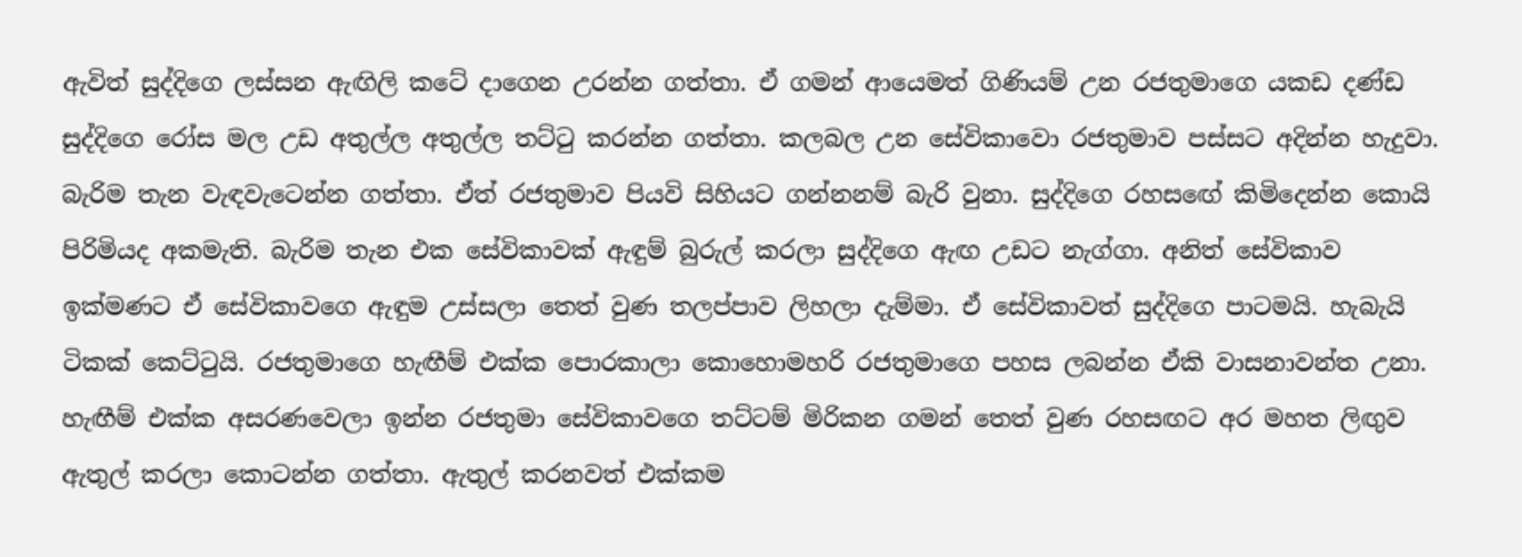ඇවිත් සුද්දිගෙ ලස්සන ඇඟිලි කටේ දාගෙන උරන්න ගත්තා. ඒ ගමන් ආයෙමත් ගිණියම් උන රජතුමාගෙ යකඩ දණ්ඩ සුද්දිගෙ රෝස මල උඩ අතුල්ල අතුල්ල තට්ටු කරන්න ගත්තා. කලබල උන සේවිකාවො රජතුමාව පස්සට අදින්න හැදුවා. බැරිම තැන වැඳවැටෙන්න ගත්තා. ඒත් රජතුමාව පියවි සිහියට ගන්නනම් බැරි වුනා. සුද්දිගෙ රහසඟේ කිමිදෙන්න කොයි පිරිමියද අකමැති. බැරිම තැන එක සේවිකාවක් ඇඳුම් බුරුල් කරලා සුද්දිගෙ ඇඟ උඩට නැග්ගා. අනිත් සේවිකාව ඉක්මණට ඒ සේවිකාවගෙ ඇඳුම උස්සලා තෙත් වුණ තලප්පාව ලිහලා දැම්මා. ඒ සේවිකාවත් සුද්දිගෙ පාටමයි. හැබැයි ටිකක් කෙට්ටුයි. රජතුමාගෙ හැඟීම් එක්ක පොරකාලා කොහොමහරි රජතුමාගෙ පහස ලබන්න ඒකි වාසනාවන්ත උනා. හැඟීම් එක්ක අසරණවෙලා ඉන්න රජතුමා සේවිකාවගෙ තට්ටම් මිරිකන ගමන් තෙත් වුණ රහසඟට අර මහත ලිඟුව ඇතුල් කරලා කොටන්න ගත්තා. ඇතුල් කරනවත් එක්කම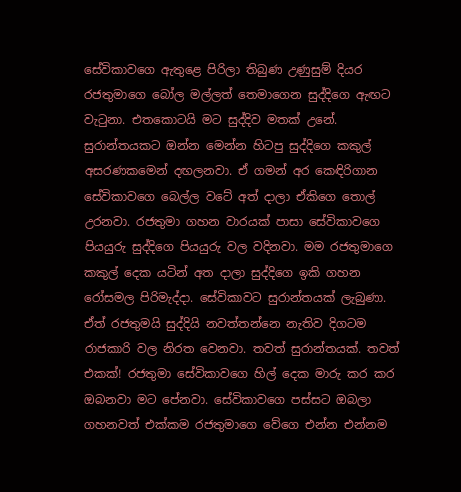සේවිකාවගෙ ඇතුළෙ පිරිලා තිබුණ උණුසුම් දියර රජතුමාගෙ බෝල මල්ලත් තෙමාගෙන සුද්දිගෙ ඇඟට වැටුනා. එතකොටයි මට සුද්දිව මතක් උනේ. සුරාන්තයකට ඔන්න මෙන්න හිටපු සුද්දිගෙ කකුල් අසරණකමෙන් දඟලනවා. ඒ ගමන් අර කෙඳිරිගාන සේවිකාවගෙ බෙල්ල වටේ අත් දාලා ඒකිගෙ තොල් උරනවා. රජතුමා ගහන වාරයක් පාසා සේවිකාවගෙ පියයුරු සුද්දිගෙ පියයුරු වල වදිනවා. මම රජතුමාගෙ කකුල් දෙක යටින් අත දාලා සුද්දිගෙ ඉකි ගහන රෝසමල පිරිමැද්දා. සේවිකාවට සුරාන්තයක් ලැබුණා. ඒත් රජතුමයි සුද්දියි නවත්තන්නෙ නැතිව දිගටම රාජකාරි වල නිරත වෙනවා. තවත් සුරාන්තයක්. තවත් එකක්! රජතුමා සේවිකාවගෙ හිල් දෙක මාරු කර කර ඔබනවා මට පේනවා. සේවිකාවගෙ පස්සට ඔබලා ගහනවත් එක්කම රජතුමාගෙ වේගෙ එන්න එන්නම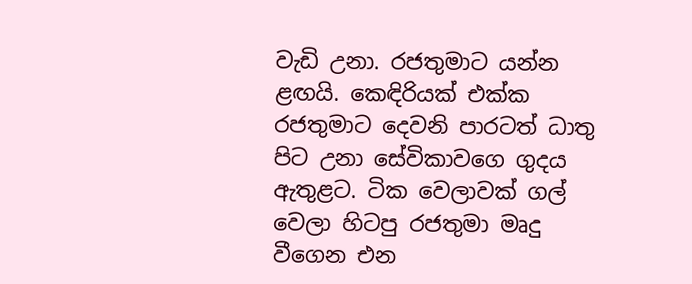වැඩි උනා. රජතුමාට යන්න ළඟයි. කෙඳිරියක් එක්ක රජතුමාට දෙවනි පාරටත් ධාතු පිට උනා සේවිකාවගෙ ගුදය ඇතුළට. ටික වෙලාවක් ගල් වෙලා හිටපු රජතුමා මෘදු වීගෙන එන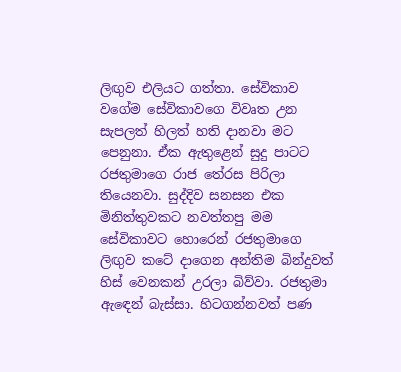ලිඟුව එලියට ගත්තා. සේවිකාව වගේම සේවිකාවගෙ විවෘත උන සැපලත් හිලත් හති දානවා මට පෙනුනා. ඒක ඇතුළෙන් සුදු පාටට රජතුමාගෙ රාජ තේරස පිරිලා තියෙනවා. සුද්දිව සනසන එක මිනිත්තුවකට නවත්තපු මම සේවිකාවට හොරෙන් රජතුමාගෙ ලිඟුව කටේ දාගෙන අන්තිම බින්දුවත් හිස් වෙනකන් උරලා බිව්වා. රජතුමා ඇඳෙන් බැස්සා. හිටගන්නවත් පණ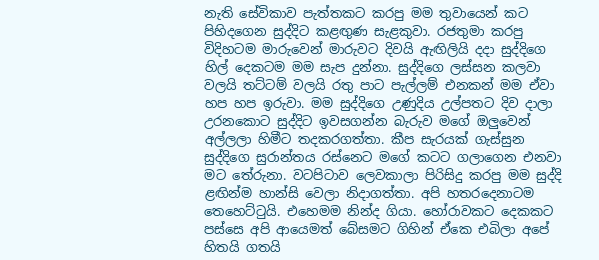නැති සේවිකාව පැත්තකට කරපු මම තුවායෙන් කට පිහිදගෙන සුද්දිට කළඟුණ සැළකුවා. රජතුමා කරපු විදිහටම මාරුවෙන් මාරුවට දිවයි ඇඟිලියි දදා සුද්දිගෙ හිල් දෙකටම මම සැප දුන්නා. සුද්දිගෙ ලස්සන කලවා වලයි තට්ටම් වලයි රතු පාට පැල්ලම් එනකන් මම ඒවා හප හප ඉරුවා. මම සුද්දිගෙ උණුදිය උල්පතට දිව දාලා උරනකොට සුද්දිට ඉවසගන්න බැරුව මගේ ඔලුවෙන් අල්ලලා හිමීට තදකරගත්තා. කීප සැරයක් ගැස්සුන සුද්දිගෙ සුරාන්තය රස්නෙට මගේ කටට ගලාගෙන එනවා මට තේරුනා. වටපිටාව ලෙවකාලා පිරිසිදු කරපු මම සුද්දි ළඟින්ම හාන්සි වෙලා නිදාගත්තා. අපි හතරදෙනාටම තෙහෙට්ටුයි. එහෙමම නින්ද ගියා. හෝරාවකට දෙකකට පස්සෙ අපි ආයෙමත් බේසමට ගිහින් ඒකෙ එබිලා අපේ හිතයි ගතයි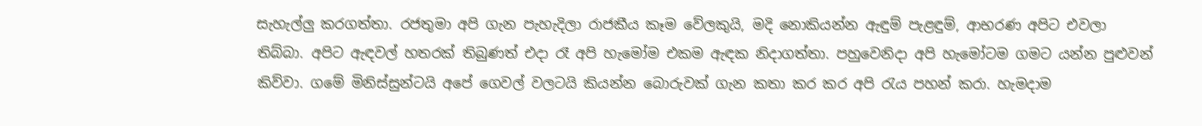සැහැල්ලු කරගත්තා. රජතුමා අපි ගැන පැහැදිලා රාජකීය කෑම වේලකුයි, මදි නොකියන්න ඇඳුම් පැළඳුම්, ආභරණ අපිට එවලා තිබ්බා. අපිට ඇඳවල් හතරක් තිබුණත් එදා රෑ අපි හැමෝම එකම ඇඳක නිදාගත්තා. පහුවෙනිදා අපි හැමෝටම ගමට යන්න පුළුවන් කිව්වා. ගමේ මිනිස්සුන්ටයි අපේ ගෙවල් වලටයි කියන්න බොරුවක් ගැන කතා කර කර අපි රැය පහන් කරා. හැමදාම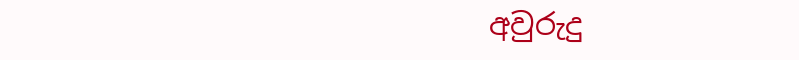අවුරුදු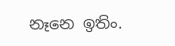නෑනෙ ඉතිං.